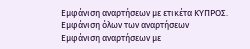Εμφάνιση αναρτήσεων με ετικέτα ΚΥΠΡΟΣ. Εμφάνιση όλων των αναρτήσεων
Εμφάνιση αναρτήσεων με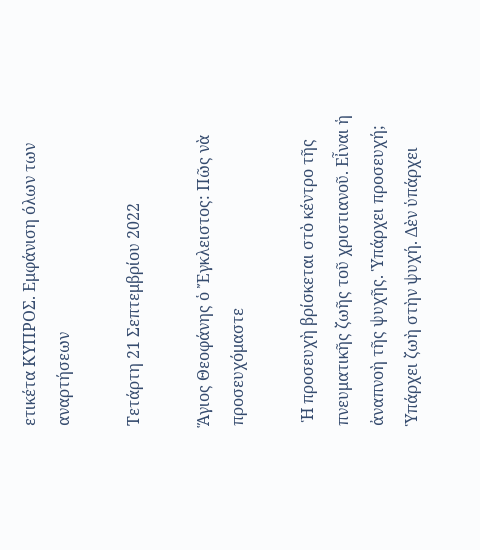ετικέτα ΚΥΠΡΟΣ. Εμφάνιση όλων των αναρτήσεων

Τετάρτη 21 Σεπτεμβρίου 2022

Ἅγιος Θεοφάνης ὁ Ἔγκλειστος: Πῶς νὰ προσευχόμαστε

 Ἡ προσευχὴ βρίσκεται στὸ κέντρο τῆς πνευματικῆς ζωῆς τοῦ χριστιανοῦ. Εἶναι ἡ ἀναπνοὴ τῆς ψυχῆς. Ὑπάρχει προσευχή; Ὑπάρχει ζωὴ στὴν ψυχή. Δὲν ὑπάρχει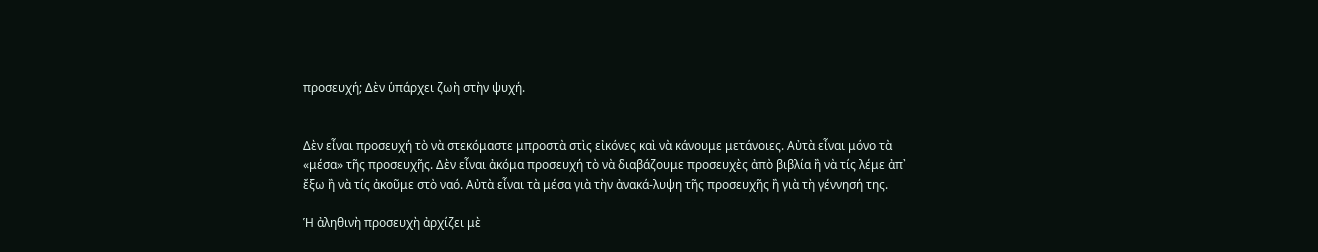προσευχή; Δὲν ὑπάρχει ζωὴ στὴν ψυχή.


Δὲν εἶναι προσευχή τὸ νὰ στεκόμαστε μπροστὰ στὶς εἰκόνες καὶ νὰ κάνουμε μετάνοιες. Αὐτὰ εἶναι μόνο τὰ «μέσα» τῆς προσευχῆς. Δὲν εἶναι ἀκόμα προσευχή τὸ νὰ διαβάζουμε προσευχὲς ἀπὸ βιβλία ἢ νὰ τίς λέμε ἀπ᾿ ἔξω ἢ νὰ τίς ἀκοῦμε στὸ ναό. Αὐτὰ εἶναι τὰ μέσα γιὰ τὴν ἀνακά-λυψη τῆς προσευχῆς ἢ γιὰ τὴ γέννησή της.

Ἡ ἀληθινὴ προσευχὴ ἀρχίζει μὲ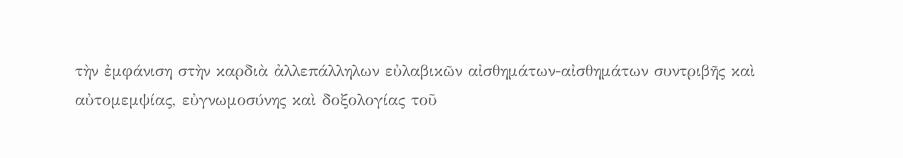τὴν ἐμφάνιση στὴν καρδιὰ ἀλλεπάλληλων εὐλαβικῶν αἰσθημάτων-αἰσθημάτων συντριβῆς καὶ αὐτομεμψίας, εὐγνωμοσύνης καὶ δοξολογίας τοῦ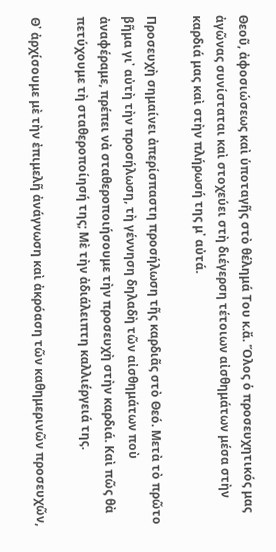Θεοῦ, ἀφοσιώσεως καὶ ὑποταγῆς στὸ θέλημά Του κ.ἄ. Ὅλος ὁ προσευχητικός μας ἀγῶνας συνίσταται καὶ στοχεύει στὴ διέγερση τέτοιων αἰσθημάτων μέσα στὴν καρδιά μας καὶ στὴν πλήρωσή της μ᾿ αὐτά.

Προσευχὴ σημαίνει ἀπερίσπαστη προσήλωση τῆς καρδιᾶς στὸ Θεό. Μετὰ τὸ πρῶτο βῆμα γι᾿ αὐτὴ τὴν προσήλωση, τὴ γέννηση δηλαδὴ τῶν αἰσθημάτων ποὺ ἀναφέραμε, πρέπει νὰ σταθεροποιήσουμε τὴν προσευχὴ στὴν καρδιά. Καὶ πῶς θὰ πετύχουμε τὴ σταθεροποίησή της; Μὲ τὴν ἀδιάλειπτη καλλιέργειά της.

Θ᾿ ἀρχίσουμε μὲ τὴν ἐπιμελῆ ἀνάγνωση καὶ ἀκρόαση τῶν καθημερινῶν προσευχῶν,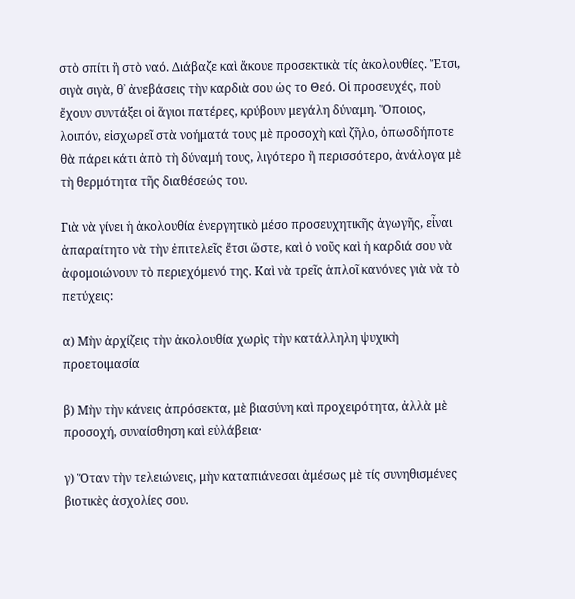στὸ σπίτι ἢ στὸ ναό. Διάβαζε καὶ ἄκουε προσεκτικὰ τίς ἀκολουθίες. Ἔτσι, σιγὰ σιγὰ, θ᾿ ἀνεβάσεις τὴν καρδιὰ σου ὡς το Θεό. Οἱ προσευχές, ποὺ ἔχουν συντάξει οἱ ἅγιοι πατέρες, κρύβουν μεγάλη δύναμη. Ὅποιος, λοιπόν, εἰσχωρεῖ στὰ νοήματά τους μὲ προσοχὴ καὶ ζῆλο, ὁπωσδήποτε θὰ πάρει κάτι ἀπὸ τὴ δύναμή τους, λιγότερο ἢ περισσότερο, ἀνάλογα μὲ τὴ θερμότητα τῆς διαθέσεώς του.

Γιὰ νὰ γίνει ἡ ἀκολουθία ἐνεργητικὸ μέσο προσευχητικῆς ἀγωγῆς, εἶναι ἀπαραίτητο νὰ τὴν ἐπιτελεῖς ἔτσι ὥστε, καὶ ὁ νοῦς καὶ ἡ καρδιά σου νὰ ἀφομοιώνουν τὸ περιεχόμενό της. Καὶ νὰ τρεῖς ἁπλοῖ κανόνες γιὰ νὰ τὸ πετύχεις:

α) Μὴν ἀρχίζεις τὴν ἀκολουθία χωρὶς τὴν κατάλληλη ψυχικὴ προετοιμασία

β) Μὴν τὴν κάνεις ἀπρόσεκτα, μὲ βιασύνη καὶ προχειρότητα, ἀλλὰ μὲ προσοχή, συναίσθηση καὶ εὐλάβεια·

γ) Ὅταν τὴν τελειώνεις, μὴν καταπιάνεσαι ἀμέσως μὲ τίς συνηθισμένες βιοτικὲς ἀσχολίες σου.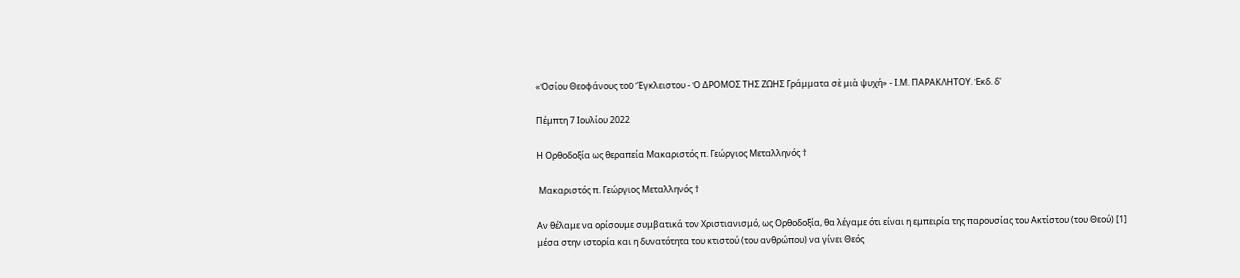«Ὁσίου Θεοφάνους τοῦ Ἔγκλειστου - Ὁ ΔΡΟΜΟΣ ΤΗΣ ΖΩΗΣ Γράμματα σὲ μιὰ ψυχή» - Ι.Μ. ΠΑΡΑΚΛΗΤΟΥ. Ἐκδ. δ'

Πέμπτη 7 Ιουλίου 2022

Η Ορθοδοξία ως θεραπεία Μακαριστός π. Γεώργιος Μεταλληνός †

 Μακαριστός π. Γεώργιος Μεταλληνός †

Αν θέλαμε να ορίσουμε συμβατικά τον Χριστιανισμό, ως Ορθοδοξία, θα λέγαμε ότι είναι η εμπειρία της παρουσίας του Ακτίστου (του Θεού) [1] μέσα στην ιστορία και η δυνατότητα του κτιστού (του ανθρώπου) να γίνει Θεός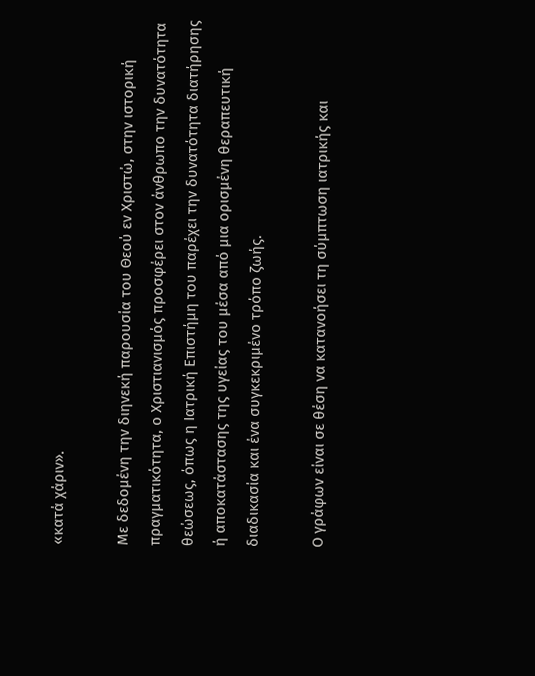«κατά χάριν».

Με δεδομένη την διηνεκή παρουσία του Θεού εν Χριστώ, στην ιστορική πραγματικότητα, ο Χριστιανισμός προσφέρει στον άνθρωπο την δυνατότητα θεώσεως, όπως η Ιατρική Επιστήμη του παρέχει την δυνατότητα διατήρησης ή αποκατάστασης της υγείας του μέσα από μια ορισμένη θεραπευτική διαδικασία και ένα συγκεκριμένο τρόπο ζωής.

Ο γράφων είναι σε θέση να κατανοήσει τη σύμπτωση ιατρικής και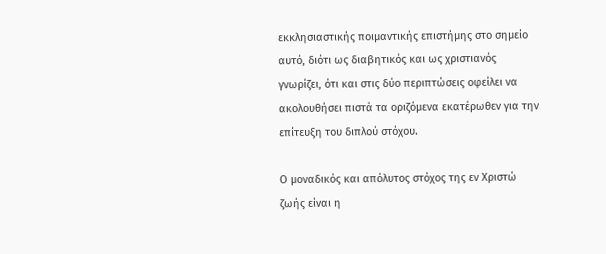εκκλησιαστικής ποιμαντικής επιστήμης στο σημείο αυτό, διότι ως διαβητικός και ως χριστιανός γνωρίζει, ότι και στις δύο περιπτώσεις οφείλει να ακολουθήσει πιστά τα οριζόμενα εκατέρωθεν για την επίτευξη του διπλού στόχου.

Ο μοναδικός και απόλυτος στόχος της εν Χριστώ ζωής είναι η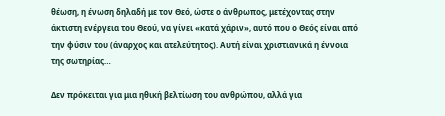θέωση, η ένωση δηλαδή με τον Θεό, ώστε ο άνθρωπος, μετέχοντας στην άκτιστη ενέργεια του Θεού, να γίνει «κατά χάριν», αυτό που ο Θεός είναι από την φύσιν του (άναρχος και ατελεύτητος). Αυτή είναι χριστιανικά η έννοια της σωτηρίας…

Δεν πρόκειται για μια ηθική βελτίωση του ανθρώπου, αλλά για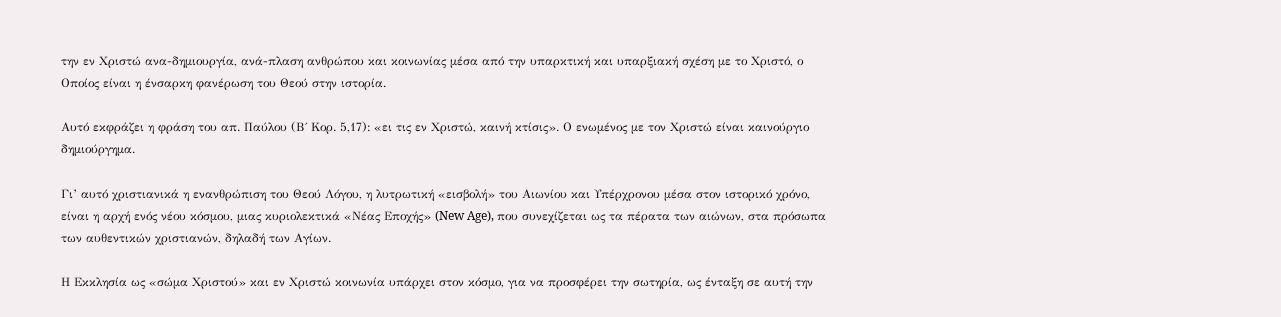την εν Χριστώ ανα-δημιουργία, ανά-πλαση ανθρώπου και κοινωνίας μέσα από την υπαρκτική και υπαρξιακή σχέση με το Χριστό, ο Οποίος είναι η ένσαρκη φανέρωση του Θεού στην ιστορία.

Αυτό εκφράζει η φράση του απ. Παύλου (Β΄ Κορ. 5,17): «ει τις εν Χριστώ, καινή κτίσις». Ο ενωμένος με τον Χριστώ είναι καινούργιο δημιούργημα.

Γι’ αυτό χριστιανικά η ενανθρώπιση του Θεού Λόγου, η λυτρωτική «εισβολή» του Αιωνίου και Υπέρχρονου μέσα στον ιστορικό χρόνο, είναι η αρχή ενός νέου κόσμου, μιας κυριολεκτικά «Νέας Εποχής» (New Age), που συνεχίζεται ως τα πέρατα των αιώνων, στα πρόσωπα των αυθεντικών χριστιανών, δηλαδή των Αγίων.

Η Εκκλησία ως «σώμα Χριστού» και εν Χριστώ κοινωνία υπάρχει στον κόσμο, για να προσφέρει την σωτηρία, ως ένταξη σε αυτή την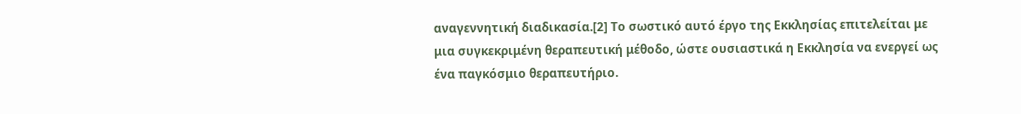αναγεννητική διαδικασία.[2] Το σωστικό αυτό έργο της Εκκλησίας επιτελείται με μια συγκεκριμένη θεραπευτική μέθοδο, ώστε ουσιαστικά η Εκκλησία να ενεργεί ως ένα παγκόσμιο θεραπευτήριο.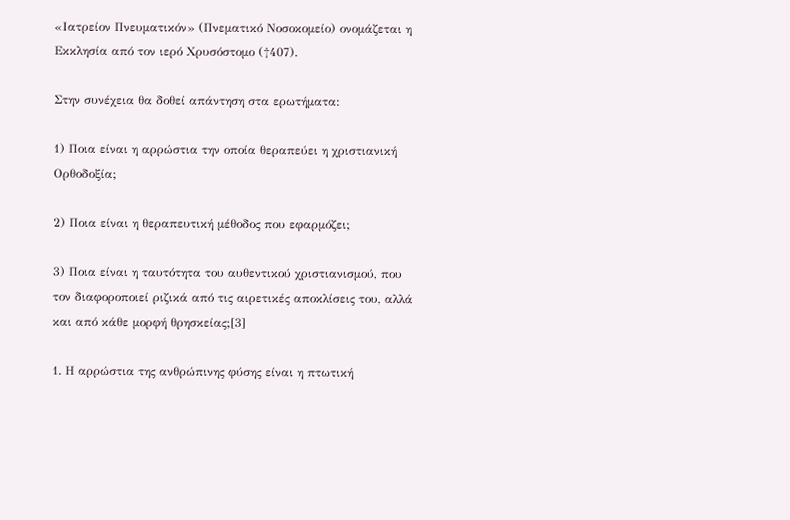«Ιατρείον Πνευματικόν» (Πνεματικό Νοσοκομείο) ονομάζεται η Εκκλησία από τον ιερό Χρυσόστομο (†407).

Στην συνέχεια θα δοθεί απάντηση στα ερωτήματα:

1) Ποια είναι η αρρώστια την οποία θεραπεύει η χριστιανική Ορθοδοξία;

2) Ποια είναι η θεραπευτική μέθοδος που εφαρμόζει;

3) Ποια είναι η ταυτότητα του αυθεντικού χριστιανισμού, που τον διαφοροποιεί ριζικά από τις αιρετικές αποκλίσεις του, αλλά και από κάθε μορφή θρησκείας;[3]

1. Η αρρώστια της ανθρώπινης φύσης είναι η πτωτική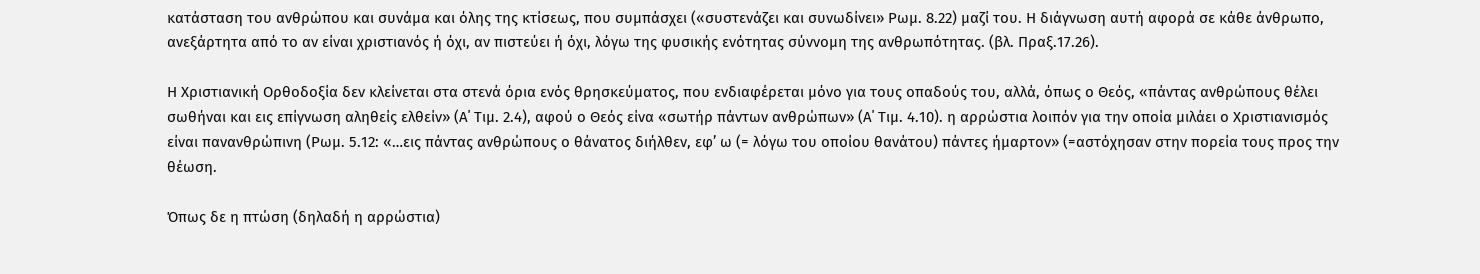κατάσταση του ανθρώπου και συνάμα και όλης της κτίσεως, που συμπάσχει («συστενάζει και συνωδίνει» Ρωμ. 8.22) μαζί του. Η διάγνωση αυτή αφορά σε κάθε άνθρωπο, ανεξάρτητα από το αν είναι χριστιανός ή όχι, αν πιστεύει ή όχι, λόγω της φυσικής ενότητας σύννομη της ανθρωπότητας. (βλ. Πραξ.17.26).

Η Χριστιανική Ορθοδοξία δεν κλείνεται στα στενά όρια ενός θρησκεύματος, που ενδιαφέρεται μόνο για τους οπαδούς του, αλλά, όπως ο Θεός, «πάντας ανθρώπους θέλει σωθήναι και εις επίγνωση αληθείς ελθείν» (Α΄ Τιμ. 2.4), αφού ο Θεός είνα «σωτήρ πάντων ανθρώπων» (Α΄ Τιμ. 4.10). η αρρώστια λοιπόν για την οποία μιλάει ο Χριστιανισμός είναι πανανθρώπινη (Ρωμ. 5.12: «…εις πάντας ανθρώπους ο θάνατος διήλθεν, εφ’ ω (= λόγω του οποίου θανάτου) πάντες ήμαρτον» (=αστόχησαν στην πορεία τους προς την θέωση.

Όπως δε η πτώση (δηλαδή η αρρώστια)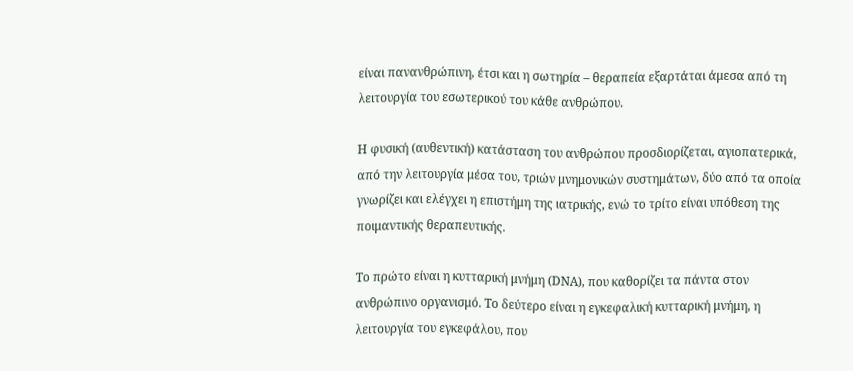είναι πανανθρώπινη, έτσι και η σωτηρία – θεραπεία εξαρτάται άμεσα από τη λειτουργία του εσωτερικού του κάθε ανθρώπου.

Η φυσική (αυθεντική) κατάσταση του ανθρώπου προσδιορίζεται, αγιοπατερικά, από την λειτουργία μέσα του, τριών μνημονικών συστημάτων, δύο από τα οποία γνωρίζει και ελέγχει η επιστήμη της ιατρικής, ενώ το τρίτο είναι υπόθεση της ποιμαντικής θεραπευτικής.

Το πρώτο είναι η κυτταρική μνήμη (DNA), που καθορίζει τα πάντα στον ανθρώπινο οργανισμό. Το δεύτερο είναι η εγκεφαλική κυτταρική μνήμη, η λειτουργία του εγκεφάλου, που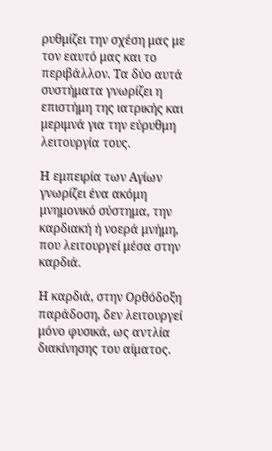ρυθμίζει την σχέση μας με τον εαυτό μας και το περιβάλλον. Τα δύο αυτά συστήματα γνωρίζει η επιστήμη της ιατρικής και μεριμνά για την εύρυθμη λειτουργία τους.

Η εμπειρία των Αγίων γνωρίζει ένα ακόμη μνημονικό σύστημα, την καρδιακή ή νοερά μνήμη, που λειτουργεί μέσα στην καρδιά.

Η καρδιά, στην Ορθόδοξη παράδοση, δεν λειτουργεί μόνο φυσικά, ως αντλία διακίνησης του αίματος.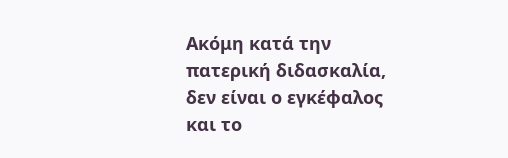Ακόμη κατά την πατερική διδασκαλία, δεν είναι ο εγκέφαλος και το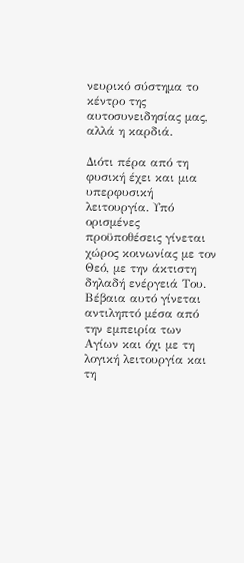νευρικό σύστημα το κέντρο της αυτοσυνειδησίας μας, αλλά η καρδιά.

Διότι πέρα από τη φυσική έχει και μια υπερφυσική λειτουργία. Υπό ορισμένες προϋποθέσεις γίνεται χώρος κοινωνίας με τον Θεό, με την άκτιστη δηλαδή ενέργειά Του. Βέβαια αυτό γίνεται αντιληπτό μέσα από την εμπειρία των Αγίων και όχι με τη λογική λειτουργία και τη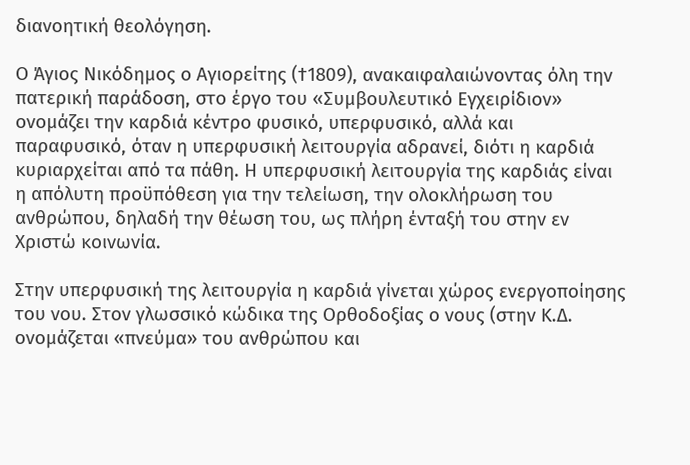διανοητική θεολόγηση.

Ο Άγιος Νικόδημος ο Αγιορείτης (†1809), ανακαιφαλαιώνοντας όλη την πατερική παράδοση, στο έργο του «Συμβουλευτικό Εγχειρίδιον» ονομάζει την καρδιά κέντρο φυσικό, υπερφυσικό, αλλά και παραφυσικό, όταν η υπερφυσική λειτουργία αδρανεί, διότι η καρδιά κυριαρχείται από τα πάθη. Η υπερφυσική λειτουργία της καρδιάς είναι η απόλυτη προϋπόθεση για την τελείωση, την ολοκλήρωση του ανθρώπου, δηλαδή την θέωση του, ως πλήρη ένταξή του στην εν Χριστώ κοινωνία.

Στην υπερφυσική της λειτουργία η καρδιά γίνεται χώρος ενεργοποίησης του νου. Στον γλωσσικό κώδικα της Ορθοδοξίας ο νους (στην Κ.Δ. ονομάζεται «πνεύμα» του ανθρώπου και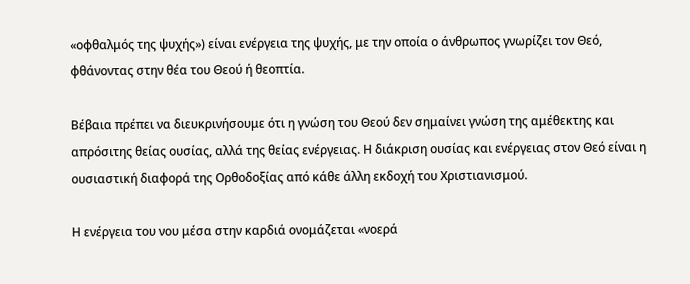«οφθαλμός της ψυχής») είναι ενέργεια της ψυχής, με την οποία ο άνθρωπος γνωρίζει τον Θεό, φθάνοντας στην θέα του Θεού ή θεοπτία.

Βέβαια πρέπει να διευκρινήσουμε ότι η γνώση του Θεού δεν σημαίνει γνώση της αμέθεκτης και απρόσιτης θείας ουσίας, αλλά της θείας ενέργειας. Η διάκριση ουσίας και ενέργειας στον Θεό είναι η ουσιαστική διαφορά της Ορθοδοξίας από κάθε άλλη εκδοχή του Χριστιανισμού.

Η ενέργεια του νου μέσα στην καρδιά ονομάζεται «νοερά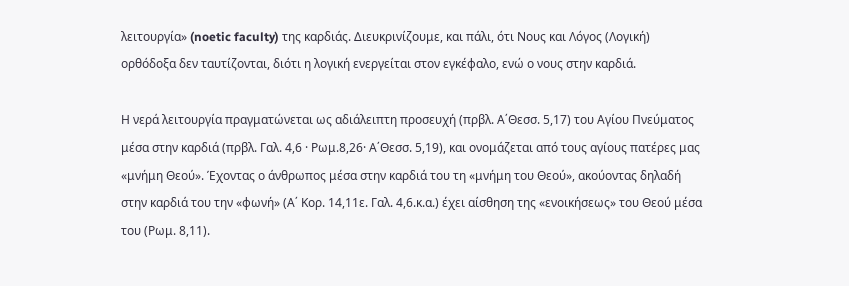λειτουργία» (noetic faculty) της καρδιάς. Διευκρινίζουμε, και πάλι, ότι Νους και Λόγος (Λογική) ορθόδοξα δεν ταυτίζονται, διότι η λογική ενεργείται στον εγκέφαλο, ενώ ο νους στην καρδιά.

Η νερά λειτουργία πραγματώνεται ως αδιάλειπτη προσευχή (πρβλ. Α΄Θεσσ. 5,17) του Αγίου Πνεύματος μέσα στην καρδιά (πρβλ. Γαλ. 4,6 · Ρωμ.8,26· Α΄Θεσσ. 5,19), και ονομάζεται από τους αγίους πατέρες μας «μνήμη Θεού». Έχοντας ο άνθρωπος μέσα στην καρδιά του τη «μνήμη του Θεού», ακούοντας δηλαδή στην καρδιά του την «φωνή» (Α΄ Κορ. 14,11ε. Γαλ. 4,6.κ.α.) έχει αίσθηση της «ενοικήσεως» του Θεού μέσα του (Ρωμ. 8,11).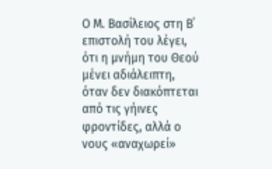Ο Μ. Βασίλειος στη Β΄ επιστολή του λέγει, ότι η μνήμη του Θεού μένει αδιάλειπτη, όταν δεν διακόπτεται από τις γήινες φροντίδες, αλλά ο νους «αναχωρεί»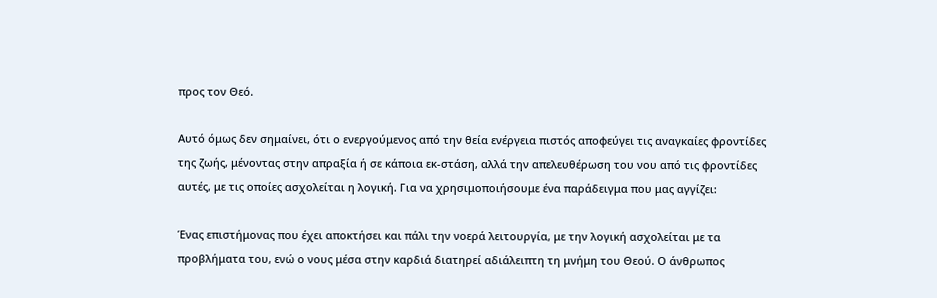προς τον Θεό.

Αυτό όμως δεν σημαίνει, ότι ο ενεργούμενος από την θεία ενέργεια πιστός αποφεύγει τις αναγκαίες φροντίδες της ζωής, μένοντας στην απραξία ή σε κάποια εκ-στάση, αλλά την απελευθέρωση του νου από τις φροντίδες αυτές, με τις οποίες ασχολείται η λογική. Για να χρησιμοποιήσουμε ένα παράδειγμα που μας αγγίζει:

Ένας επιστήμονας που έχει αποκτήσει και πάλι την νοερά λειτουργία, με την λογική ασχολείται με τα προβλήματα του, ενώ ο νους μέσα στην καρδιά διατηρεί αδιάλειπτη τη μνήμη του Θεού. Ο άνθρωπος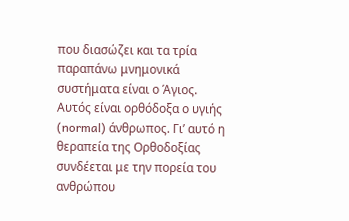που διασώζει και τα τρία παραπάνω μνημονικά συστήματα είναι ο Άγιος. Αυτός είναι ορθόδοξα ο υγιής (normal) άνθρωπος. Γι’ αυτό η θεραπεία της Ορθοδοξίας συνδέεται με την πορεία του ανθρώπου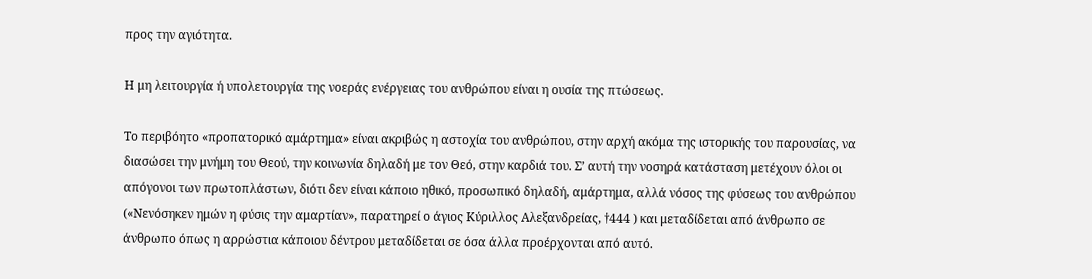προς την αγιότητα.

Η μη λειτουργία ή υπολετουργία της νοεράς ενέργειας του ανθρώπου είναι η ουσία της πτώσεως.

Το περιβόητο «προπατορικό αμάρτημα» είναι ακριβώς η αστοχία του ανθρώπου, στην αρχή ακόμα της ιστορικής του παρουσίας, να διασώσει την μνήμη του Θεού, την κοινωνία δηλαδή με τον Θεό, στην καρδιά του. Σ’ αυτή την νοσηρά κατάσταση μετέχουν όλοι οι απόγονοι των πρωτοπλάστων, διότι δεν είναι κάποιο ηθικό, προσωπικό δηλαδή, αμάρτημα, αλλά νόσος της φύσεως του ανθρώπου («Νενόσηκεν ημών η φύσις την αμαρτίαν», παρατηρεί ο άγιος Κύριλλος Αλεξανδρείας, †444 ) και μεταδίδεται από άνθρωπο σε άνθρωπο όπως η αρρώστια κάποιου δέντρου μεταδίδεται σε όσα άλλα προέρχονται από αυτό.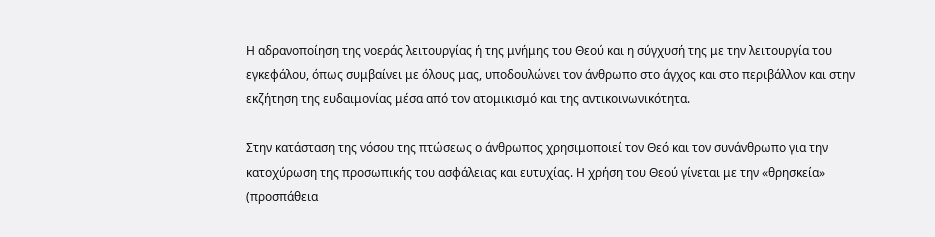Η αδρανοποίηση της νοεράς λειτουργίας ή της μνήμης του Θεού και η σύγχυσή της με την λειτουργία του εγκεφάλου, όπως συμβαίνει με όλους μας, υποδουλώνει τον άνθρωπο στο άγχος και στο περιβάλλον και στην εκζήτηση της ευδαιμονίας μέσα από τον ατομικισμό και της αντικοινωνικότητα.

Στην κατάσταση της νόσου της πτώσεως ο άνθρωπος χρησιμοποιεί τον Θεό και τον συνάνθρωπο για την κατοχύρωση της προσωπικής του ασφάλειας και ευτυχίας. Η χρήση του Θεού γίνεται με την «θρησκεία» (προσπάθεια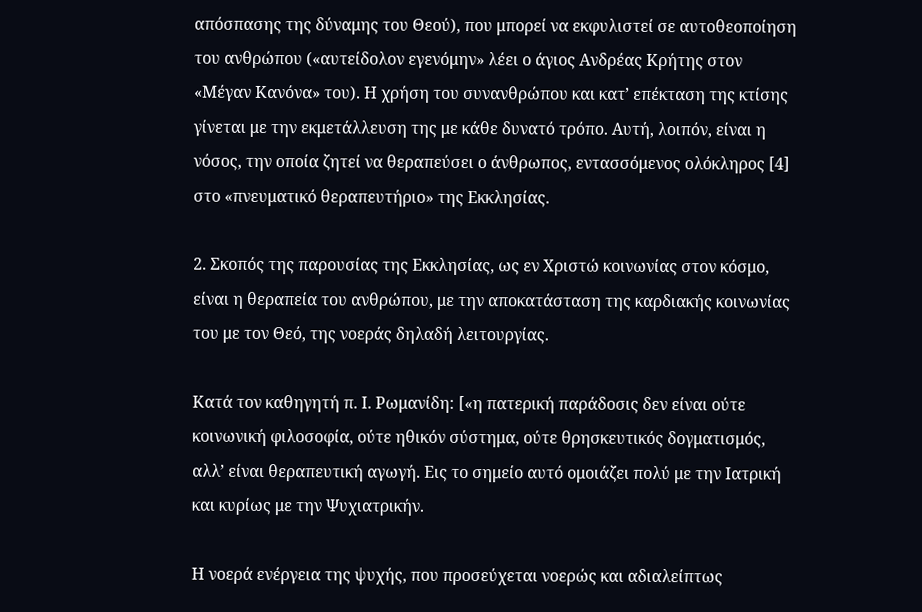απόσπασης της δύναμης του Θεού), που μπορεί να εκφυλιστεί σε αυτοθεοποίηση του ανθρώπου («αυτείδολον εγενόμην» λέει ο άγιος Ανδρέας Κρήτης στον «Μέγαν Κανόνα» του). Η χρήση του συνανθρώπου και κατ’ επέκταση της κτίσης γίνεται με την εκμετάλλευση της με κάθε δυνατό τρόπο. Αυτή, λοιπόν, είναι η νόσος, την οποία ζητεί να θεραπεύσει ο άνθρωπος, εντασσόμενος ολόκληρος [4] στο «πνευματικό θεραπευτήριο» της Εκκλησίας.

2. Σκοπός της παρουσίας της Εκκλησίας, ως εν Χριστώ κοινωνίας στον κόσμο, είναι η θεραπεία του ανθρώπου, με την αποκατάσταση της καρδιακής κοινωνίας του με τον Θεό, της νοεράς δηλαδή λειτουργίας.

Κατά τον καθηγητή π. Ι. Ρωμανίδη: [«η πατερική παράδοσις δεν είναι ούτε κοινωνική φιλοσοφία, ούτε ηθικόν σύστημα, ούτε θρησκευτικός δογματισμός, αλλ’ είναι θεραπευτική αγωγή. Εις το σημείο αυτό ομοιάζει πολύ με την Ιατρική και κυρίως με την Ψυχιατρικήν.

Η νοερά ενέργεια της ψυχής, που προσεύχεται νοερώς και αδιαλείπτως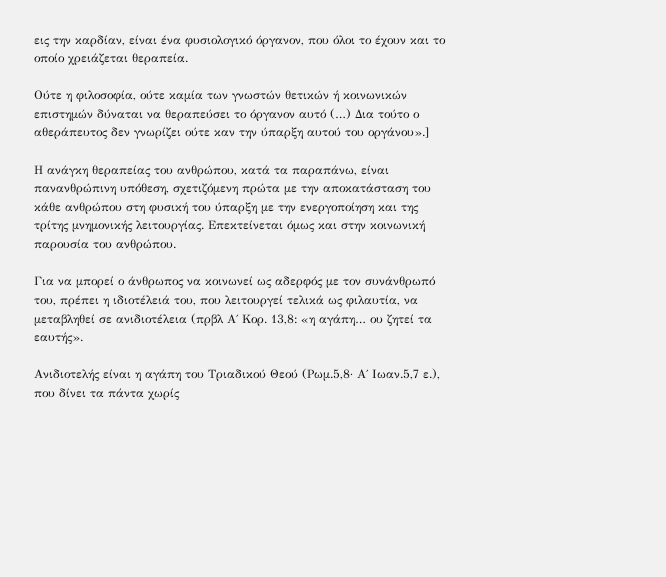εις την καρδίαν, είναι ένα φυσιολογικό όργανον, που όλοι το έχουν και το οποίο χρειάζεται θεραπεία.

Ούτε η φιλοσοφία, ούτε καμία των γνωστών θετικών ή κοινωνικών επιστημών δύναται να θεραπεύσει το όργανον αυτό (…) Δια τούτο ο αθεράπευτος δεν γνωρίζει ούτε καν την ύπαρξη αυτού του οργάνου».]

Η ανάγκη θεραπείας του ανθρώπου, κατά τα παραπάνω, είναι πανανθρώπινη υπόθεση, σχετιζόμενη πρώτα με την αποκατάσταση του κάθε ανθρώπου στη φυσική του ύπαρξη με την ενεργοποίηση και της τρίτης μνημονικής λειτουργίας. Επεκτείνεται όμως και στην κοινωνική παρουσία του ανθρώπου.

Για να μπορεί ο άνθρωπος να κοινωνεί ως αδερφός με τον συνάνθρωπό του, πρέπει η ιδιοτέλειά του, που λειτουργεί τελικά ως φιλαυτία, να μεταβληθεί σε ανιδιοτέλεια (πρβλ Α΄ Κορ. 13,8: «η αγάπη… ου ζητεί τα εαυτής».

Ανιδιοτελής είναι η αγάπη του Τριαδικού Θεού (Ρωμ.5,8· Α΄ Ιωαν.5,7 ε.), που δίνει τα πάντα χωρίς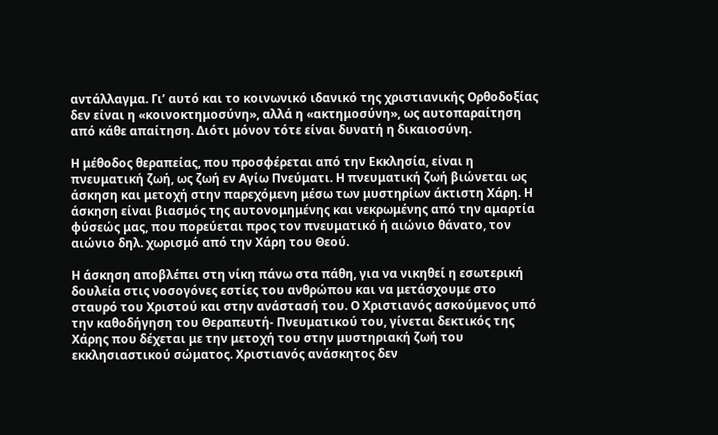αντάλλαγμα. Γι’ αυτό και το κοινωνικό ιδανικό της χριστιανικής Ορθοδοξίας δεν είναι η «κοινοκτημοσύνη», αλλά η «ακτημοσύνη», ως αυτοπαραίτηση από κάθε απαίτηση. Διότι μόνον τότε είναι δυνατή η δικαιοσύνη.

Η μέθοδος θεραπείας, που προσφέρεται από την Εκκλησία, είναι η πνευματική ζωή, ως ζωή εν Αγίω Πνεύματι. Η πνευματική ζωή βιώνεται ως άσκηση και μετοχή στην παρεχόμενη μέσω των μυστηρίων άκτιστη Χάρη. Η άσκηση είναι βιασμός της αυτονομημένης και νεκρωμένης από την αμαρτία φύσεώς μας, που πορεύεται προς τον πνευματικό ή αιώνιο θάνατο, τον αιώνιο δηλ. χωρισμό από την Χάρη του Θεού.

Η άσκηση αποβλέπει στη νίκη πάνω στα πάθη, για να νικηθεί η εσωτερική δουλεία στις νοσογόνες εστίες του ανθρώπου και να μετάσχουμε στο σταυρό του Χριστού και στην ανάστασή του. Ο Χριστιανός ασκούμενος υπό την καθοδήγηση του Θεραπευτή- Πνευματικού του, γίνεται δεκτικός της Χάρης που δέχεται με την μετοχή του στην μυστηριακή ζωή του εκκλησιαστικού σώματος. Χριστιανός ανάσκητος δεν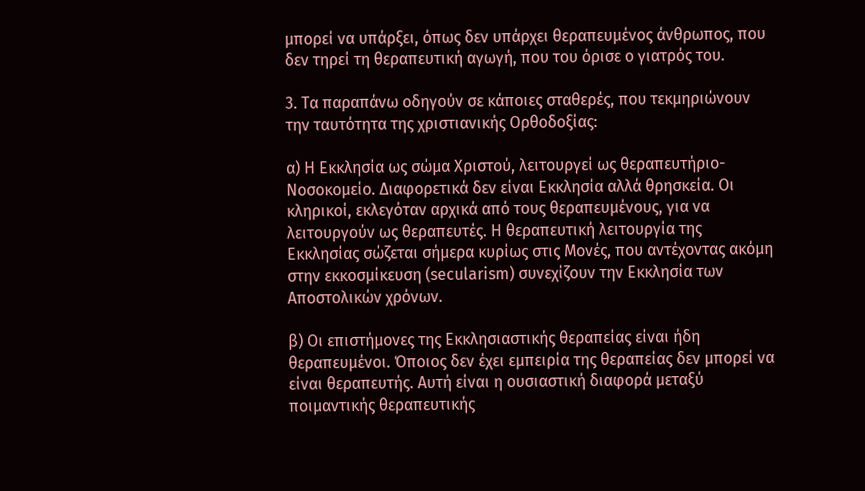μπορεί να υπάρξει, όπως δεν υπάρχει θεραπευμένος άνθρωπος, που δεν τηρεί τη θεραπευτική αγωγή, που του όρισε ο γιατρός του.

3. Τα παραπάνω οδηγούν σε κάποιες σταθερές, που τεκμηριώνουν την ταυτότητα της χριστιανικής Ορθοδοξίας:

α) Η Εκκλησία ως σώμα Χριστού, λειτουργεί ως θεραπευτήριο-Νοσοκομείο. Διαφορετικά δεν είναι Εκκλησία αλλά θρησκεία. Οι κληρικοί, εκλεγόταν αρχικά από τους θεραπευμένους, για να λειτουργούν ως θεραπευτές. Η θεραπευτική λειτουργία της Εκκλησίας σώζεται σήμερα κυρίως στις Μονές, που αντέχοντας ακόμη στην εκκοσμίκευση (secularism) συνεχίζουν την Εκκλησία των Αποστολικών χρόνων.

β) Οι επιστήμονες της Εκκλησιαστικής θεραπείας είναι ήδη θεραπευμένοι. Όποιος δεν έχει εμπειρία της θεραπείας δεν μπορεί να είναι θεραπευτής. Αυτή είναι η ουσιαστική διαφορά μεταξύ ποιμαντικής θεραπευτικής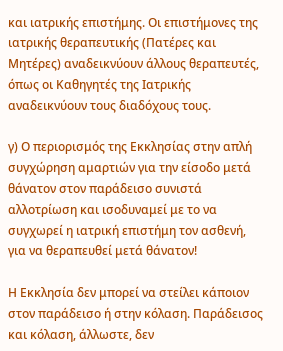και ιατρικής επιστήμης. Οι επιστήμονες της ιατρικής θεραπευτικής (Πατέρες και Μητέρες) αναδεικνύουν άλλους θεραπευτές, όπως οι Καθηγητές της Ιατρικής αναδεικνύουν τους διαδόχους τους.

γ) Ο περιορισμός της Εκκλησίας στην απλή συγχώρηση αμαρτιών για την είσοδο μετά θάνατον στον παράδεισο συνιστά αλλοτρίωση και ισοδυναμεί με το να συγχωρεί η ιατρική επιστήμη τον ασθενή, για να θεραπευθεί μετά θάνατον!

Η Εκκλησία δεν μπορεί να στείλει κάποιον στον παράδεισο ή στην κόλαση. Παράδεισος και κόλαση, άλλωστε, δεν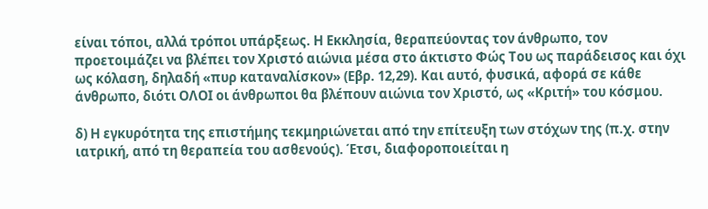είναι τόποι, αλλά τρόποι υπάρξεως. Η Εκκλησία, θεραπεύοντας τον άνθρωπο, τον προετοιμάζει να βλέπει τον Χριστό αιώνια μέσα στο άκτιστο Φώς Του ως παράδεισος και όχι ως κόλαση, δηλαδή «πυρ καταναλίσκον» (Εβρ. 12,29). Και αυτό, φυσικά, αφορά σε κάθε άνθρωπο, διότι ΟΛΟΙ οι άνθρωποι θα βλέπουν αιώνια τον Χριστό, ως «Κριτή» του κόσμου.

δ) Η εγκυρότητα της επιστήμης τεκμηριώνεται από την επίτευξη των στόχων της (π.χ. στην ιατρική, από τη θεραπεία του ασθενούς). Έτσι, διαφοροποιείται η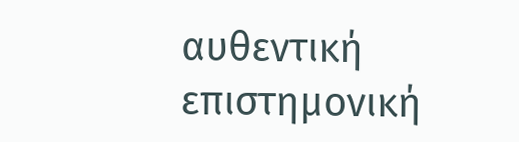αυθεντική επιστημονική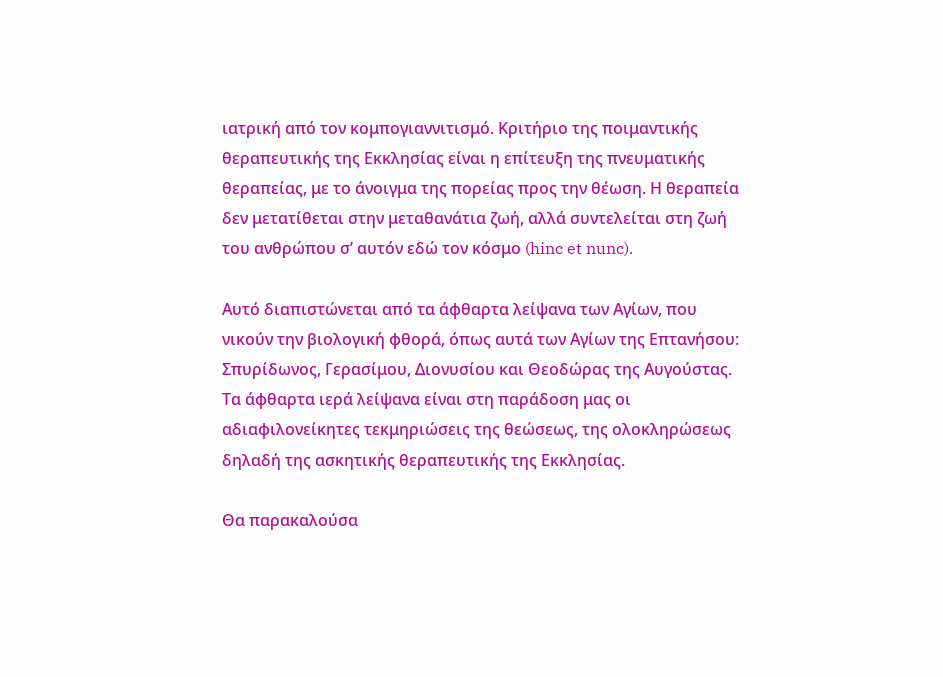ιατρική από τον κομπογιαννιτισμό. Κριτήριο της ποιμαντικής θεραπευτικής της Εκκλησίας είναι η επίτευξη της πνευματικής θεραπείας, με το άνοιγμα της πορείας προς την θέωση. Η θεραπεία δεν μετατίθεται στην μεταθανάτια ζωή, αλλά συντελείται στη ζωή του ανθρώπου σ’ αυτόν εδώ τον κόσμο (hinc et nunc).

Αυτό διαπιστώνεται από τα άφθαρτα λείψανα των Αγίων, που νικούν την βιολογική φθορά, όπως αυτά των Αγίων της Επτανήσου: Σπυρίδωνος, Γερασίμου, Διονυσίου και Θεοδώρας της Αυγούστας. Τα άφθαρτα ιερά λείψανα είναι στη παράδοση μας οι αδιαφιλονείκητες τεκμηριώσεις της θεώσεως, της ολοκληρώσεως δηλαδή της ασκητικής θεραπευτικής της Εκκλησίας.

Θα παρακαλούσα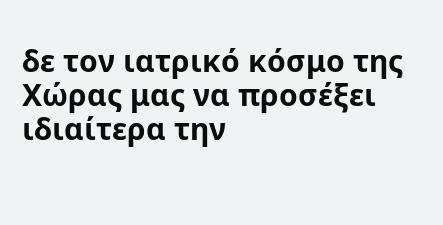δε τον ιατρικό κόσμο της Χώρας μας να προσέξει ιδιαίτερα την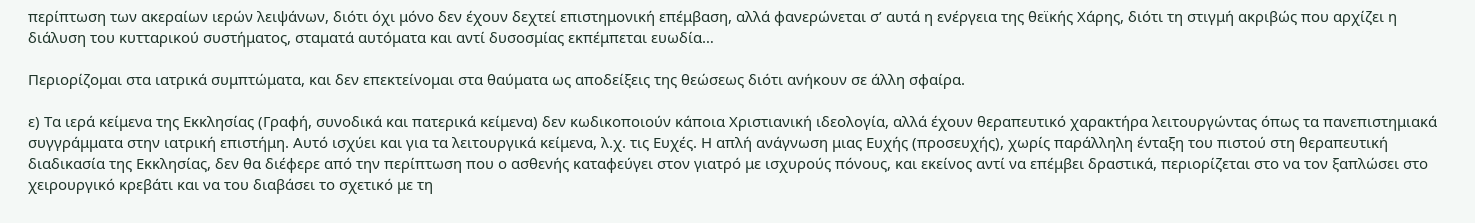περίπτωση των ακεραίων ιερών λειψάνων, διότι όχι μόνο δεν έχουν δεχτεί επιστημονική επέμβαση, αλλά φανερώνεται σ’ αυτά η ενέργεια της θεϊκής Χάρης, διότι τη στιγμή ακριβώς που αρχίζει η διάλυση του κυτταρικού συστήματος, σταματά αυτόματα και αντί δυσοσμίας εκπέμπεται ευωδία…

Περιορίζομαι στα ιατρικά συμπτώματα, και δεν επεκτείνομαι στα θαύματα ως αποδείξεις της θεώσεως διότι ανήκουν σε άλλη σφαίρα.

ε) Τα ιερά κείμενα της Εκκλησίας (Γραφή, συνοδικά και πατερικά κείμενα) δεν κωδικοποιούν κάποια Χριστιανική ιδεολογία, αλλά έχουν θεραπευτικό χαρακτήρα λειτουργώντας όπως τα πανεπιστημιακά συγγράμματα στην ιατρική επιστήμη. Αυτό ισχύει και για τα λειτουργικά κείμενα, λ.χ. τις Ευχές. Η απλή ανάγνωση μιας Ευχής (προσευχής), χωρίς παράλληλη ένταξη του πιστού στη θεραπευτική διαδικασία της Εκκλησίας, δεν θα διέφερε από την περίπτωση που ο ασθενής καταφεύγει στον γιατρό με ισχυρούς πόνους, και εκείνος αντί να επέμβει δραστικά, περιορίζεται στο να τον ξαπλώσει στο χειρουργικό κρεβάτι και να του διαβάσει το σχετικό με τη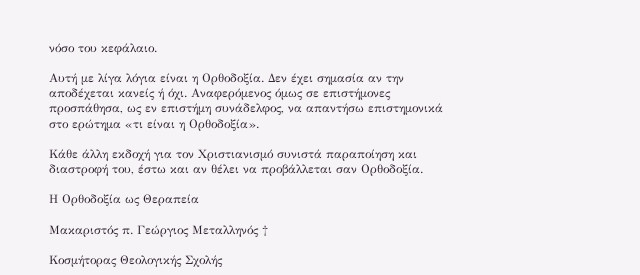νόσο του κεφάλαιο.

Αυτή με λίγα λόγια είναι η Ορθοδοξία. Δεν έχει σημασία αν την αποδέχεται κανείς ή όχι. Αναφερόμενος όμως σε επιστήμονες προσπάθησα, ως εν επιστήμη συνάδελφος, να απαντήσω επιστημονικά στο ερώτημα «τι είναι η Ορθοδοξία».

Κάθε άλλη εκδοχή για τον Χριστιανισμό συνιστά παραποίηση και διαστροφή του, έστω και αν θέλει να προβάλλεται σαν Ορθοδοξία.

Η Ορθοδοξία ως Θεραπεία

Μακαριστός π. Γεώργιος Μεταλληνός †

Κοσμήτορας Θεολογικής Σχολής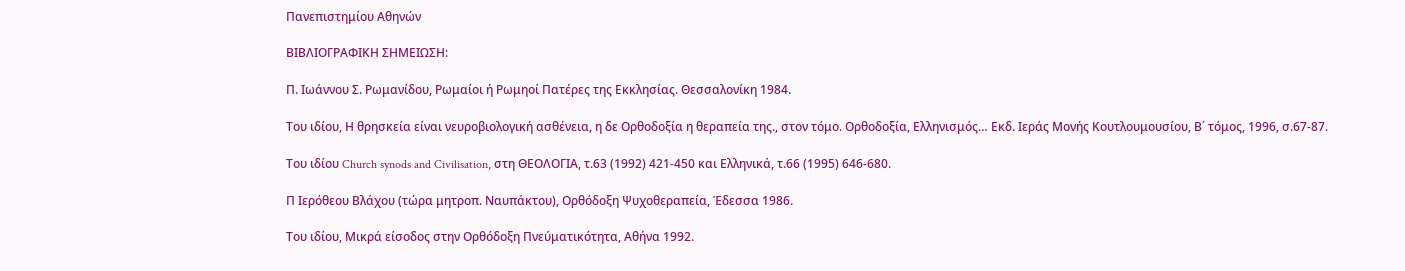Πανεπιστημίου Αθηνών

ΒΙΒΛΙΟΓΡΑΦΙΚΗ ΣΗΜΕΙΩΣΗ:

Π. Ιωάννου Σ. Ρωμανίδου, Ρωμαίοι ή Ρωμηοί Πατέρες της Εκκλησίας. Θεσσαλονίκη 1984.

Του ιδίου, Η θρησκεία είναι νευροβιολογική ασθένεια, η δε Ορθοδοξία η θεραπεία της., στον τόμο. Ορθοδοξία, Ελληνισμός… Εκδ. Ιεράς Μονής Κουτλουμουσίου, Β΄ τόμος, 1996, σ.67-87.

Του ιδίου Church synods and Civilisation, στη ΘΕΟΛΟΓΙΑ, τ.63 (1992) 421-450 και Ελληνικά, τ.66 (1995) 646-680.

Π Ιερόθεου Βλάχου (τώρα μητροπ. Ναυπάκτου), Ορθόδοξη Ψυχοθεραπεία, Έδεσσα 1986.

Του ιδίου, Μικρά είσοδος στην Ορθόδοξη Πνεύματικότητα, Αθήνα 1992.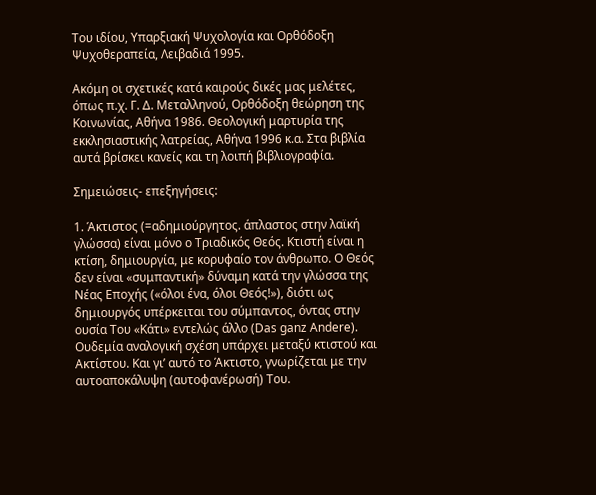Του ιδίου, Υπαρξιακή Ψυχολογία και Ορθόδοξη Ψυχοθεραπεία, Λειβαδιά 1995.

Ακόμη οι σχετικές κατά καιρούς δικές μας μελέτες, όπως π.χ. Γ. Δ. Μεταλληνού, Ορθόδοξη θεώρηση της Κοινωνίας, Αθήνα 1986. Θεολογική μαρτυρία της εκκλησιαστικής λατρείας, Αθήνα 1996 κ.α. Στα βιβλία αυτά βρίσκει κανείς και τη λοιπή βιβλιογραφία.

Σημειώσεις- επεξηγήσεις:

1. Άκτιστος (=αδημιούργητος. άπλαστος στην λαϊκή γλώσσα) είναι μόνο ο Τριαδικός Θεός. Κτιστή είναι η κτίση, δημιουργία, με κορυφαίο τον άνθρωπο. Ο Θεός δεν είναι «συμπαντική» δύναμη κατά την γλώσσα της Νέας Εποχής («όλοι ένα, όλοι Θεός!»), διότι ως δημιουργός υπέρκειται του σύμπαντος, όντας στην ουσία Του «Κάτι» εντελώς άλλο (Das ganz Andere). Ουδεμία αναλογική σχέση υπάρχει μεταξύ κτιστού και Ακτίστου. Και γι’ αυτό το Άκτιστο, γνωρίζεται με την αυτοαποκάλυψη (αυτοφανέρωσή) Του.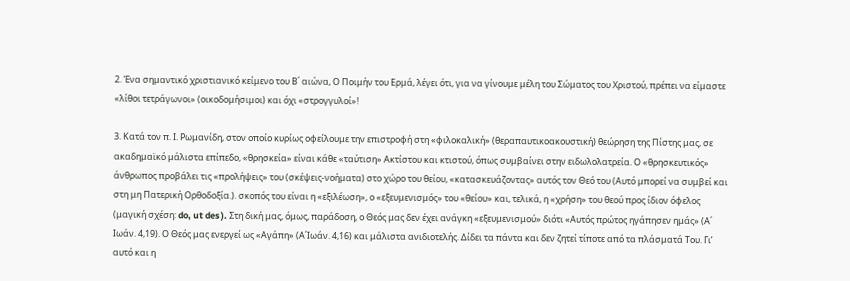2. Ένα σημαντικό χριστιανικό κείμενο του Β΄ αιώνα, Ο Ποιμήν του Ερμά, λέγει ότι, για να γίνουμε μέλη του Σώματος του Χριστού, πρέπει να είμαστε «λίθοι τετράγωνοι» (οικοδομήσιμοι) και όχι «στρογγυλοί»!

3. Κατά τον π. Ι. Ρωμανίδη, στον οποίο κυρίως οφείλουμε την επιστροφή στη «φιλοκαλική» (θεραπαυτικοακουστική) θεώρηση της Πίστης μας, σε ακαδημαϊκό μάλιστα επίπεδο, «θρησκεία» είναι κάθε «ταύτιση» Ακτίστου και κτιστού, όπως συμβαίνει στην ειδωλολατρεία. Ο «θρησκευτικός» άνθρωπος προβάλει τις «προλήψεις» του (σκέψεις-νοήματα) στο χώρο του θείου, «κατασκευάζοντας» αυτός τον Θεό του (Αυτό μπορεί να συμβεί και στη μη Πατερική Ορθοδοξία.). σκοπός του είναι η «εξιλέωση», ο «εξευμενισμός» του «θείου» και, τελικά, η «χρήση» του θεού προς ίδιον όφελος (μαγική σχέση: do, ut des ). Στη δική μας, όμως, παράδοση, ο Θεός μας δεν έχει ανάγκη «εξευμενισμού» διότι «Αυτός πρώτος ηγάπησεν ημάς» (Α΄ Ιωάν. 4,19). Ο Θεός μας ενεργεί ως «Αγάπη» (Α΄Ιωάν. 4,16) και μάλιστα ανιδιοτελής. Δίδει τα πάντα και δεν ζητεί τίποτε από τα πλάσματά Του. Γι’ αυτό και η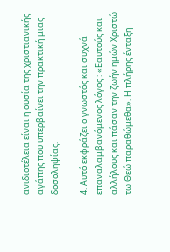ανιδιοτέλεια είναι η ουσία της χριστιανικής αγάπης που υπερβαίνει την πρακτική μιας δοσοληψίας.

4. Αυτό εκφράζει ο γνωστός και συχνά επαναλαμβανόμενος λόγος : «Εαυτούς και αλλήλους και πάσαν την ζωήν ημών Χριστώ τω Θεώ παραθώμεθα». Η πλήρης ένταξη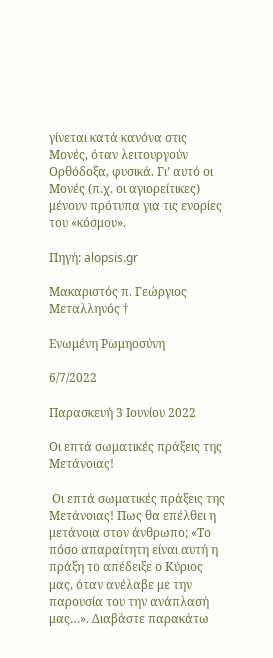γίνεται κατά κανόνα στις Μονές, όταν λειτουργούν Ορθόδοξα, φυσικά. Γι’ αυτό οι Μονές (π.χ. οι αγιορείτικες) μένουν πρότυπα για τις ενορίες του «κόσμου».

Πηγή: alopsis.gr

Μακαριστός π. Γεώργιος Μεταλληνός †

Ενωμένη Ρωμηοσύνη

6/7/2022

Παρασκευή 3 Ιουνίου 2022

Οι επτά σωματικές πράξεις της Μετάνοιας!

 Οι επτά σωματικές πράξεις της Μετάνοιας! Πως θα επέλθει η μετάνοια στον άνθρωπο; «Το πόσο απαραίτητη είναι αυτή η πράξη το απέδειξε ο Κύριος μας, όταν ανέλαβε με την παρουσία του την ανάπλασή μας…». Διαβάστε παρακάτω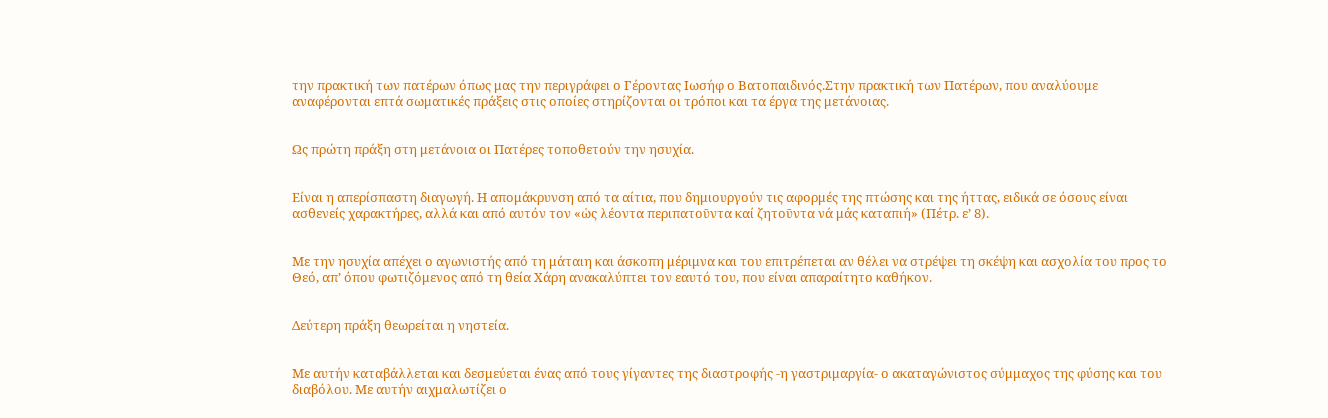την πρακτική των πατέρων όπως μας την περιγράφει ο Γέροντας Ιωσήφ ο Βατοπαιδινός.Στην πρακτική των Πατέρων, που αναλύουμε αναφέρονται επτά σωματικές πράξεις στις οποίες στηρίζονται οι τρόποι και τα έργα της μετάνοιας.


Ως πρώτη πράξη στη μετάνοια οι Πατέρες τοποθετούν την ησυχία.


Είναι η απερίσπαστη διαγωγή. Η απομάκρυνση από τα αίτια, που δημιουργούν τις αφορμές της πτώσης και της ήττας, ειδικά σε όσους είναι ασθενείς χαρακτήρες, αλλά και από αυτόν τον «ὡς λέοντα περιπατοῡντα καί ζητοῡντα νά μάς καταπιή» (Πέτρ. ε’ 8).


Με την ησυχία απέχει ο αγωνιστής από τη μάταιη και άσκοπη μέριμνα και του επιτρέπεται αν θέλει να στρέψει τη σκέψη και ασχολία του προς το Θεό, απ’ όπου φωτιζόμενος από τη θεία Χάρη ανακαλύπτει τον εαυτό του, που είναι απαραίτητο καθήκον.


Δεύτερη πράξη θεωρείται η νηστεία.


Με αυτήν καταβάλλεται και δεσμεύεται ένας από τους γίγαντες της διαστροφής -η γαστριμαργία- ο ακαταγώνιστος σύμμαχος της φύσης και του διαβόλου. Με αυτήν αιχμαλωτίζει ο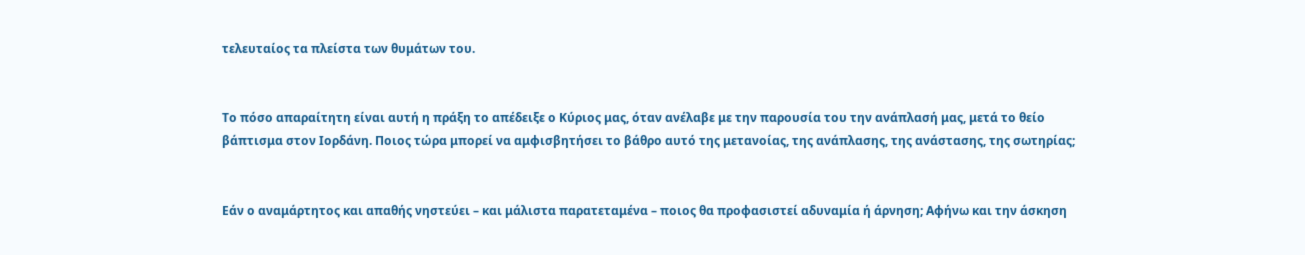τελευταίος τα πλείστα των θυμάτων του.


Το πόσο απαραίτητη είναι αυτή η πράξη το απέδειξε ο Κύριος μας, όταν ανέλαβε με την παρουσία του την ανάπλασή μας, μετά το θείο βάπτισμα στον Ιορδάνη. Ποιος τώρα μπορεί να αμφισβητήσει το βάθρο αυτό της μετανοίας, της ανάπλασης, της ανάστασης, της σωτηρίας;


Εάν ο αναμάρτητος και απαθής νηστεύει – και μάλιστα παρατεταμένα – ποιος θα προφασιστεί αδυναμία ή άρνηση; Αφήνω και την άσκηση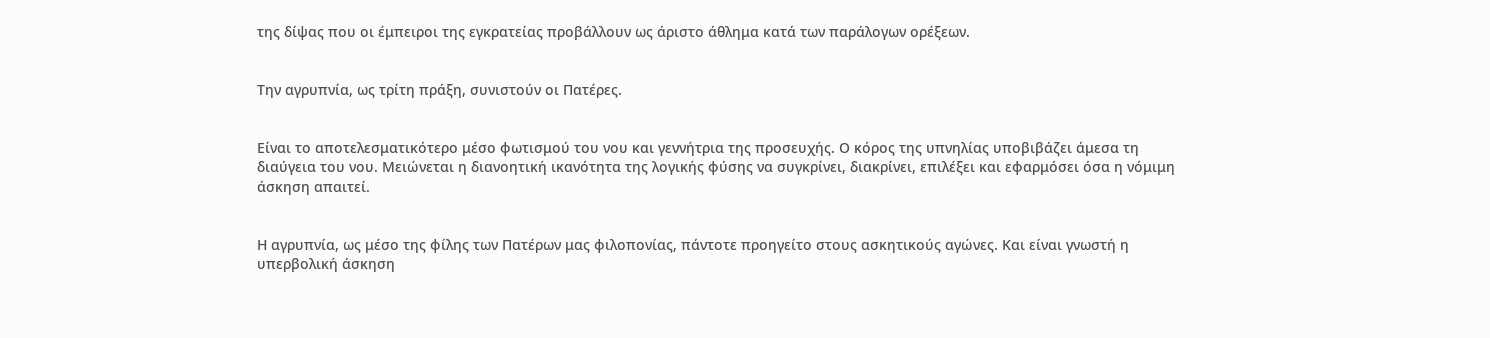της δίψας που οι έμπειροι της εγκρατείας προβάλλουν ως άριστο άθλημα κατά των παράλογων ορέξεων.


Την αγρυπνία, ως τρίτη πράξη, συνιστούν οι Πατέρες.


Είναι το αποτελεσματικότερο μέσο φωτισμού του νου και γεννήτρια της προσευχής. Ο κόρος της υπνηλίας υποβιβάζει άμεσα τη διαύγεια του νου. Μειώνεται η διανοητική ικανότητα της λογικής φύσης να συγκρίνει, διακρίνει, επιλέξει και εφαρμόσει όσα η νόμιμη άσκηση απαιτεί.


Η αγρυπνία, ως μέσο της φίλης των Πατέρων μας φιλοπονίας, πάντοτε προηγείτο στους ασκητικούς αγώνες. Και είναι γνωστή η υπερβολική άσκηση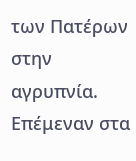των Πατέρων στην αγρυπνία. Επέμεναν στα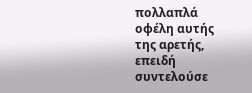πολλαπλά οφέλη αυτής της αρετής, επειδή συντελούσε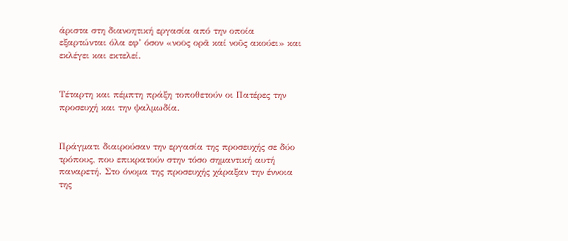άριστα στη διανοητική εργασία από την οποία εξαρτώνται όλα εφ’ όσον «νοῡς ορᾶ καί νοῦς ακούει» και εκλέγει και εκτελεί.


Τέταρτη και πέμπτη πράξη τοποθετούν οι Πατέρες την προσευχή και την ψαλμωδία.


Πράγματι διαιρούσαν την εργασία της προσευχής σε δύο τρόπους, που επικρατούν στην τόσο σημαντική αυτή παναρετή. Στο όνομα της προσευχής χάραξαν την έννοια της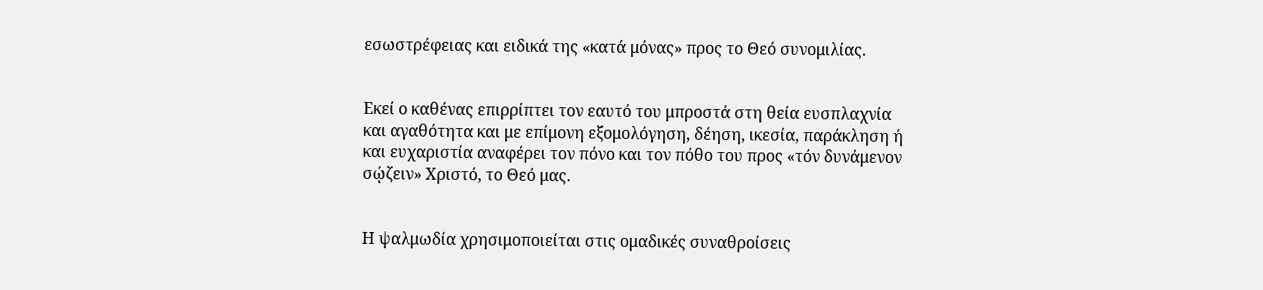εσωστρέφειας και ειδικά της «κατά μόνας» προς το Θεό συνομιλίας.


Εκεί ο καθένας επιρρίπτει τον εαυτό του μπροστά στη θεία ευσπλαχνία και αγαθότητα και με επίμονη εξομολόγηση, δέηση, ικεσία, παράκληση ή και ευχαριστία αναφέρει τον πόνο και τον πόθο του προς «τόν δυνάμενον σῴζειν» Χριστό, το Θεό μας.


Η ψαλμωδία χρησιμοποιείται στις ομαδικές συναθροίσεις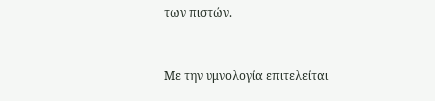των πιστών.


Με την υμνολογία επιτελείται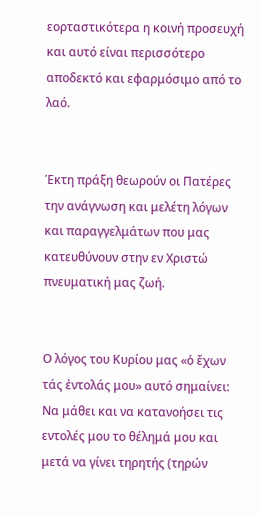εορταστικότερα η κοινή προσευχή και αυτό είναι περισσότερο αποδεκτό και εφαρμόσιμο από το λαό.


Έκτη πράξη θεωρούν οι Πατέρες την ανάγνωση και μελέτη λόγων και παραγγελμάτων που μας κατευθύνουν στην εν Χριστώ πνευματική μας ζωή.


Ο λόγος του Κυρίου μας «ὁ ἔχων τάς ἐντολάς μου» αυτό σημαίνει: Να μάθει και να κατανοήσει τις εντολές μου το θέλημά μου και μετά να γίνει τηρητής (τηρών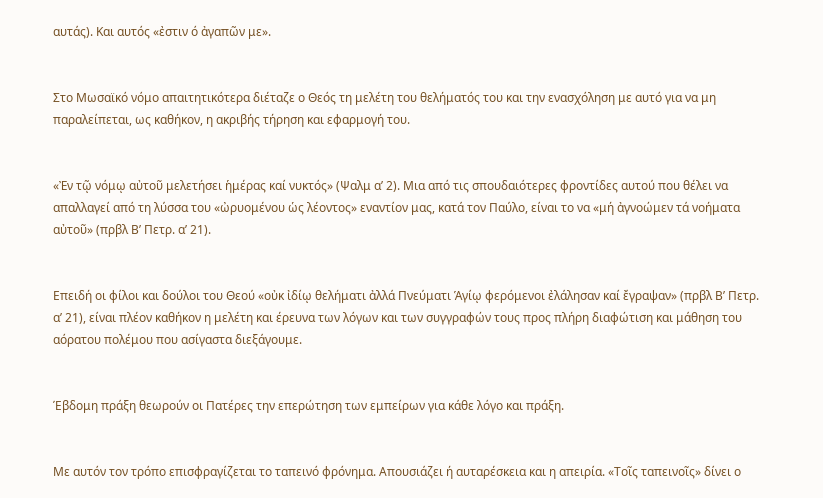αυτάς). Και αυτός «ἐστιν ό ἀγαπῶν με».


Στο Μωσαϊκό νόμο απαιτητικότερα διέταζε ο Θεός τη μελέτη του θελήματός του και την ενασχόληση με αυτό για να μη παραλείπεται, ως καθήκον, η ακριβής τήρηση και εφαρμογή του.


«Ἐν τῷ νόμῳ αὐτοῦ μελετήσει ἡμέρας καί νυκτός» (Ψαλμ α’ 2). Μια από τις σπουδαιότερες φροντίδες αυτού που θέλει να απαλλαγεί από τη λύσσα του «ὠρυομένου ὡς λέοντος» εναντίον μας, κατά τον Παύλο, είναι το να «μή ἀγνοώμεν τά νοήματα αὐτοῦ» (πρβλ Β’ Πετρ. α’ 21).


Επειδή οι φίλοι και δούλοι του Θεού «οὐκ ἰδίῳ θελήματι ἀλλά Πνεύματι Ἁγίῳ φερόμενοι ἐλάλησαν καί ἔγραψαν» (πρβλ Β’ Πετρ. α’ 21), είναι πλέον καθήκον η μελέτη και έρευνα των λόγων και των συγγραφών τους προς πλήρη διαφώτιση και μάθηση του αόρατου πολέμου που ασίγαστα διεξάγουμε.


Έβδομη πράξη θεωρούν οι Πατέρες την επερώτηση των εμπείρων για κάθε λόγο και πράξη.


Με αυτόν τον τρόπο επισφραγίζεται το ταπεινό φρόνημα. Απουσιάζει ή αυταρέσκεια και η απειρία. «Τοῖς ταπεινοῖς» δίνει ο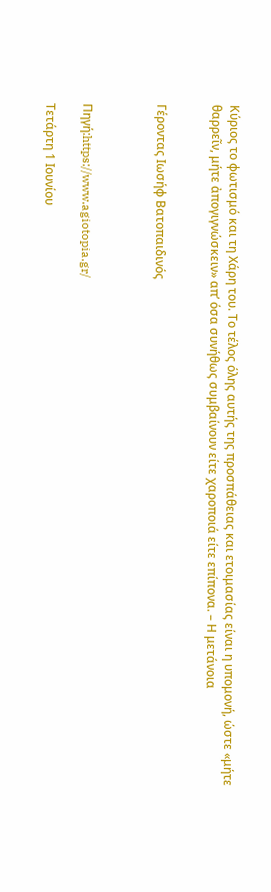Κύριος το φωτισμό και τη Χάρη του. Το τέλος όλης αυτής της προσπάθειας και ετοιμασίας είναι η υπομονή, ώστε «μήτε θαρρεῖν, μήτε ἀπογιγνώσκειν» απ’ όσα συνήθως συμβαίνουν είτε χαροποιά είτε επίπονα. – Η μετάνοια


Γέροντας Ιωσήφ Βατοπαιδινός



Πηγή:https://www.agiotopia.gr/

Τετάρτη 1 Ιουνίου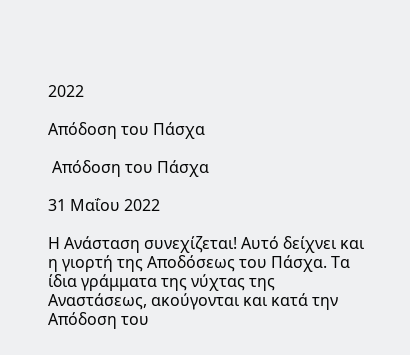2022

Απόδοση του Πάσχα

 Απόδοση του Πάσχα

31 Μαΐου 2022

Η Ανάσταση συνεχίζεται! Αυτό δείχνει και η γιορτή της Αποδόσεως του Πάσχα. Τα ίδια γράμματα της νύχτας της Αναστάσεως, ακούγονται και κατά την Απόδοση του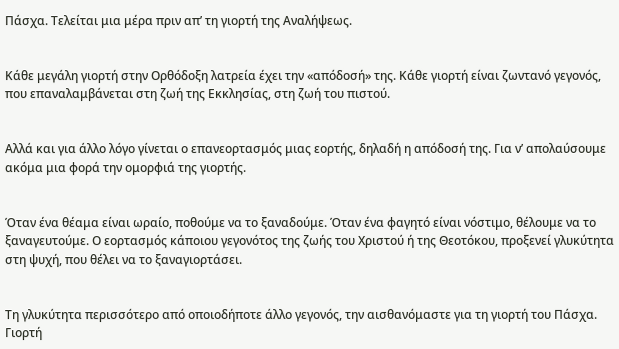Πάσχα. Τελείται μια μέρα πριν απ’ τη γιορτή της Αναλήψεως.


Κάθε μεγάλη γιορτή στην Ορθόδοξη λατρεία έχει την «απόδοσή» της. Κάθε γιορτή είναι ζωντανό γεγονός, που επαναλαμβάνεται στη ζωή της Εκκλησίας, στη ζωή του πιστού.


Αλλά και για άλλο λόγο γίνεται ο επανεορτασμός μιας εορτής, δηλαδή η απόδοσή της. Για ν’ απολαύσουμε ακόμα μια φορά την ομορφιά της γιορτής.


Όταν ένα θέαμα είναι ωραίο, ποθούμε να το ξαναδούμε. Όταν ένα φαγητό είναι νόστιμο, θέλουμε να το ξαναγευτούμε. Ο εορτασμός κάποιου γεγονότος της ζωής του Χριστού ή της Θεοτόκου, προξενεί γλυκύτητα στη ψυχή, που θέλει να το ξαναγιορτάσει.


Τη γλυκύτητα περισσότερο από οποιοδήποτε άλλο γεγονός, την αισθανόμαστε για τη γιορτή του Πάσχα. Γιορτή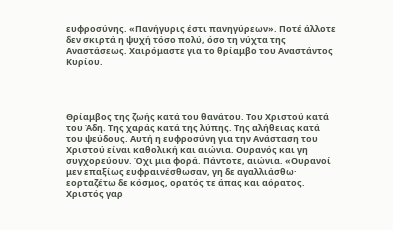ευφροσύνης. «Πανήγυρις έστι πανηγύρεων». Ποτέ άλλοτε δεν σκιρτά η ψυχή τόσο πολύ, όσο τη νύχτα της Αναστάσεως. Χαιρόμαστε για το θρίαμβο του Αναστάντος Κυρίου.




Θρίαμβος της ζωής κατά του θανάτου. Του Χριστού κατά του Άδη. Της χαράς κατά της λύπης. Της αλήθειας κατά του ψεύδους. Αυτή η ευφροσύνη για την Ανάσταση του Χριστού είναι καθολική και αιώνια. Ουρανός και γη συγχορεύουν. Όχι μια φορά. Πάντοτε, αιώνια. «Ουρανοί μεν επαξίως ευφραινέσθωσαν, γη δε αγαλλιάσθω· εορταζέτω δε κόσμος, ορατός τε άπας και αόρατος. Χριστός γαρ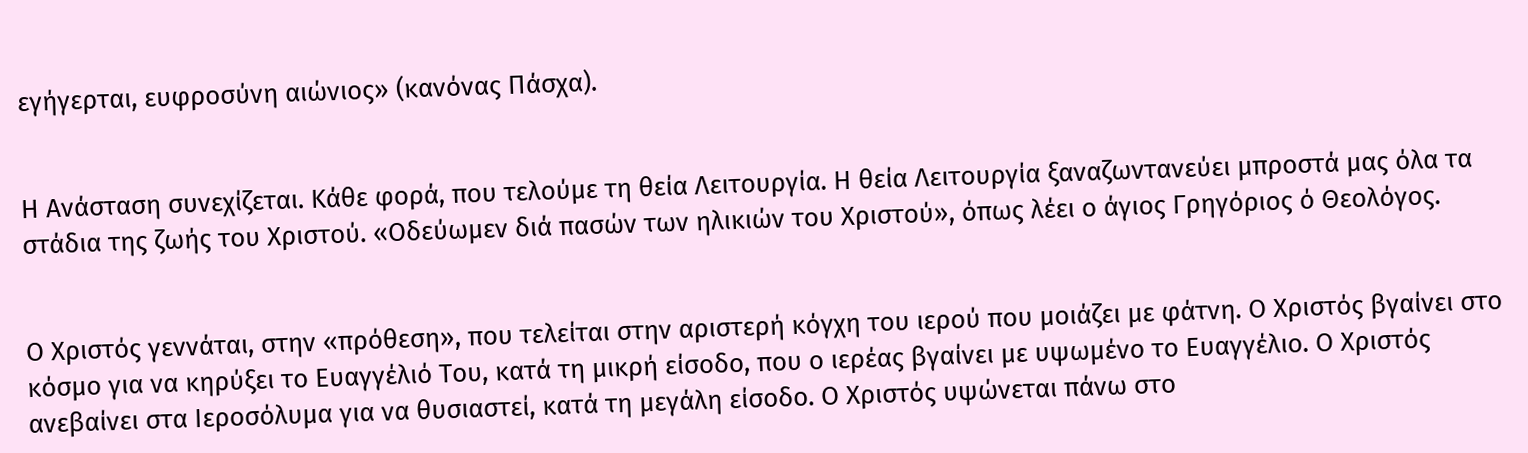εγήγερται, ευφροσύνη αιώνιος» (κανόνας Πάσχα).


Η Ανάσταση συνεχίζεται. Κάθε φορά, που τελούμε τη θεία Λειτουργία. Η θεία Λειτουργία ξαναζωντανεύει μπροστά μας όλα τα στάδια της ζωής του Χριστού. «Οδεύωμεν διά πασών των ηλικιών του Χριστού», όπως λέει ο άγιος Γρηγόριος ό Θεολόγος.


Ο Χριστός γεννάται, στην «πρόθεση», που τελείται στην αριστερή κόγχη του ιερού που μοιάζει με φάτνη. Ο Χριστός βγαίνει στο κόσμο για να κηρύξει το Ευαγγέλιό Του, κατά τη μικρή είσοδο, που ο ιερέας βγαίνει με υψωμένο το Ευαγγέλιο. Ο Χριστός ανεβαίνει στα Ιεροσόλυμα για να θυσιαστεί, κατά τη μεγάλη είσοδο. Ο Χριστός υψώνεται πάνω στο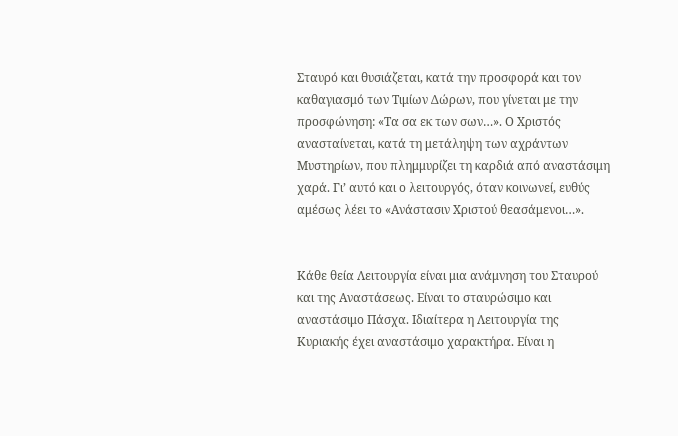Σταυρό και θυσιάζεται, κατά την προσφορά και τον καθαγιασμό των Τιμίων Δώρων, που γίνεται με την προσφώνηση: «Τα σα εκ των σων…». Ο Χριστός ανασταίνεται, κατά τη μετάληψη των αχράντων Μυστηρίων, που πλημμυρίζει τη καρδιά από αναστάσιμη χαρά. Γι’ αυτό και ο λειτουργός, όταν κοινωνεί, ευθύς αμέσως λέει το «Ανάστασιν Χριστού θεασάμενοι…».


Κάθε θεία Λειτουργία είναι μια ανάμνηση του Σταυρού και της Αναστάσεως. Είναι το σταυρώσιμο και αναστάσιμο Πάσχα. Ιδιαίτερα η Λειτουργία της Κυριακής έχει αναστάσιμο χαρακτήρα. Είναι η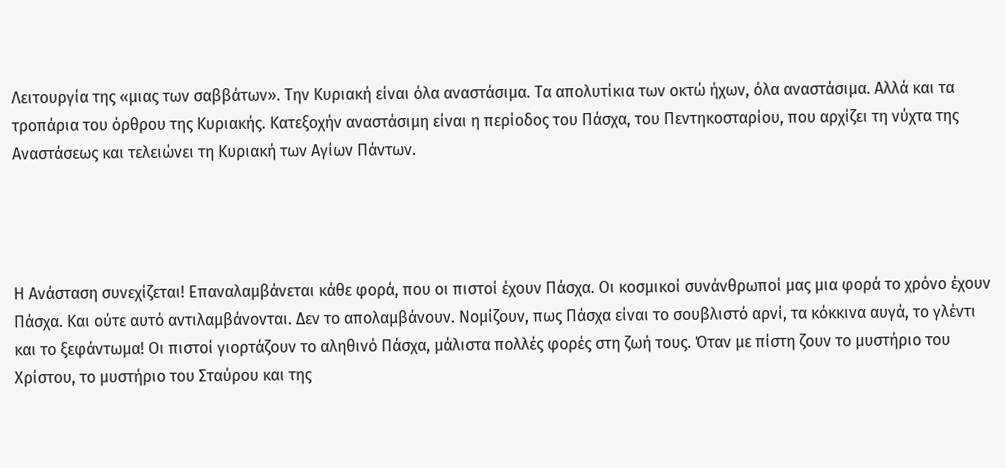Λειτουργία της «μιας των σαββάτων». Την Κυριακή είναι όλα αναστάσιμα. Τα απολυτίκια των οκτώ ήχων, όλα αναστάσιμα. Αλλά και τα τροπάρια του όρθρου της Κυριακής. Κατεξοχήν αναστάσιμη είναι η περίοδος του Πάσχα, του Πεντηκοσταρίου, που αρχίζει τη νύχτα της Αναστάσεως και τελειώνει τη Κυριακή των Αγίων Πάντων.




Η Ανάσταση συνεχίζεται! Επαναλαμβάνεται κάθε φορά, που οι πιστοί έχουν Πάσχα. Οι κοσμικοί συνάνθρωποί μας μια φορά το χρόνο έχουν Πάσχα. Και ούτε αυτό αντιλαμβάνονται. Δεν το απολαμβάνουν. Νομίζουν, πως Πάσχα είναι το σουβλιστό αρνί, τα κόκκινα αυγά, το γλέντι και το ξεφάντωμα! Οι πιστοί γιορτάζουν το αληθινό Πάσχα, μάλιστα πολλές φορές στη ζωή τους. Όταν με πίστη ζουν το μυστήριο του Χρίστου, το μυστήριο του Σταύρου και της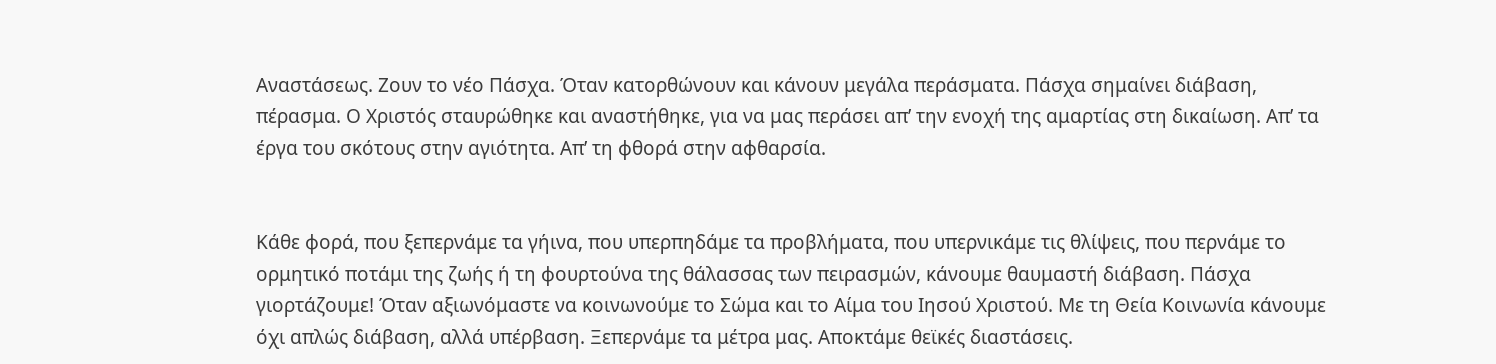Αναστάσεως. Ζουν το νέο Πάσχα. Όταν κατορθώνουν και κάνουν μεγάλα περάσματα. Πάσχα σημαίνει διάβαση, πέρασμα. Ο Χριστός σταυρώθηκε και αναστήθηκε, για να μας περάσει απ’ την ενοχή της αμαρτίας στη δικαίωση. Απ’ τα έργα του σκότους στην αγιότητα. Απ’ τη φθορά στην αφθαρσία.


Κάθε φορά, που ξεπερνάμε τα γήινα, που υπερπηδάμε τα προβλήματα, που υπερνικάμε τις θλίψεις, που περνάμε το ορμητικό ποτάμι της ζωής ή τη φουρτούνα της θάλασσας των πειρασμών, κάνουμε θαυμαστή διάβαση. Πάσχα γιορτάζουμε! Όταν αξιωνόμαστε να κοινωνούμε το Σώμα και το Αίμα του Ιησού Χριστού. Με τη Θεία Κοινωνία κάνουμε όχι απλώς διάβαση, αλλά υπέρβαση. Ξεπερνάμε τα μέτρα μας. Αποκτάμε θεϊκές διαστάσεις.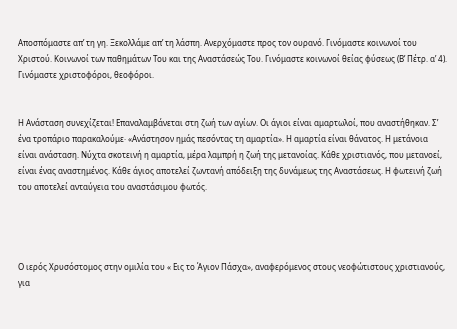Αποσπόμαστε απ’ τη γη. Ξεκολλάμε απ’ τη λάσπη. Ανερχόμαστε προς τον ουρανό. Γινόμαστε κοινωνοί του Χριστού. Κοινωνοί των παθημάτων Του και της Αναστάσεώς Του. Γινόμαστε κοινωνοί θείας φύσεως (Β’ Πέτρ. α’ 4). Γινόμαστε χριστοφόροι, θεοφόροι.


Η Ανάσταση συνεχίζεται! Επαναλαμβάνεται στη ζωή των αγίων. Οι άγιοι είναι αμαρτωλοί, που αναστήθηκαν. Σ’ ένα τροπάριο παρακαλούμε· «Ανάστησον ημάς πεσόντας τη αμαρτία». Η αμαρτία είναι θάνατος. Η μετάνοια είναι ανάσταση. Νύχτα σκοτεινή η αμαρτία, μέρα λαμπρή η ζωή της μετανοίας. Κάθε χριστιανός, που μετανοεί, είναι ένας αναστημένος. Κάθε άγιος αποτελεί ζωντανή απόδειξη της δυνάμεως της Αναστάσεως. Η φωτεινή ζωή του αποτελεί ανταύγεια του αναστάσιμου φωτός.




Ο ιερός Χρυσόστομος στην ομιλία του « Εις το Άγιον Πάσχα», αναφερόμενος στους νεοφώτιστους χριστιανούς, για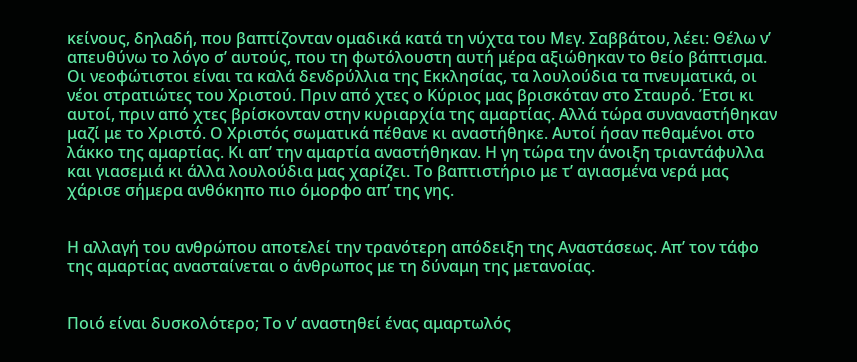κείνους, δηλαδή, που βαπτίζονταν ομαδικά κατά τη νύχτα του Μεγ. Σαββάτου, λέει: Θέλω ν’ απευθύνω το λόγο σ’ αυτούς, που τη φωτόλουστη αυτή μέρα αξιώθηκαν το θείο βάπτισμα. Οι νεοφώτιστοι είναι τα καλά δενδρύλλια της Εκκλησίας, τα λουλούδια τα πνευματικά, οι νέοι στρατιώτες του Χριστού. Πριν από χτες ο Κύριος μας βρισκόταν στο Σταυρό. Έτσι κι αυτοί, πριν από χτες βρίσκονταν στην κυριαρχία της αμαρτίας. Αλλά τώρα συναναστήθηκαν μαζί με το Χριστό. Ο Χριστός σωματικά πέθανε κι αναστήθηκε. Αυτοί ήσαν πεθαμένοι στο λάκκο της αμαρτίας. Κι απ’ την αμαρτία αναστήθηκαν. Η γη τώρα την άνοιξη τριαντάφυλλα και γιασεμιά κι άλλα λουλούδια μας χαρίζει. Το βαπτιστήριο με τ’ αγιασμένα νερά μας χάρισε σήμερα ανθόκηπο πιο όμορφο απ’ της γης.


Η αλλαγή του ανθρώπου αποτελεί την τρανότερη απόδειξη της Αναστάσεως. Απ’ τον τάφο της αμαρτίας ανασταίνεται ο άνθρωπος με τη δύναμη της μετανοίας.


Ποιό είναι δυσκολότερο; Το ν’ αναστηθεί ένας αμαρτωλός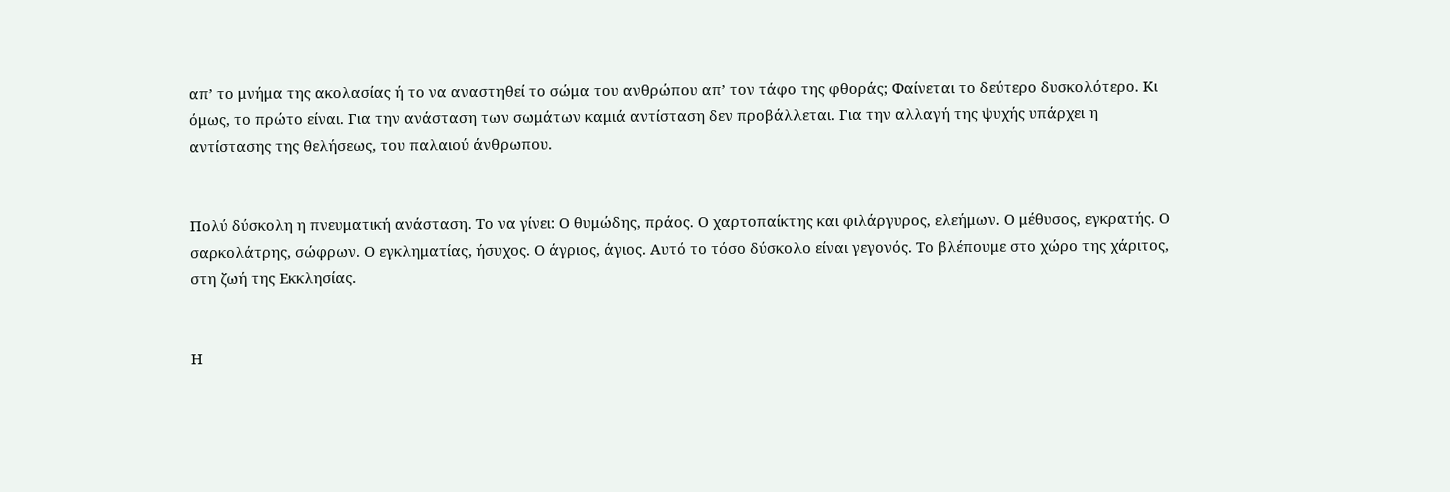απ’ το μνήμα της ακολασίας ή το να αναστηθεί το σώμα του ανθρώπου απ’ τον τάφο της φθοράς; Φαίνεται το δεύτερο δυσκολότερο. Κι όμως, το πρώτο είναι. Για την ανάσταση των σωμάτων καμιά αντίσταση δεν προβάλλεται. Για την αλλαγή της ψυχής υπάρχει η αντίστασης της θελήσεως, του παλαιού άνθρωπου.


Πολύ δύσκολη η πνευματική ανάσταση. Το να γίνει: Ο θυμώδης, πράος. Ο χαρτοπαίκτης και φιλάργυρος, ελεήμων. Ο μέθυσος, εγκρατής. Ο σαρκολάτρης, σώφρων. Ο εγκληματίας, ήσυχος. Ο άγριος, άγιος. Αυτό το τόσο δύσκολο είναι γεγονός. Το βλέπουμε στο χώρο της χάριτος, στη ζωή της Εκκλησίας.


Η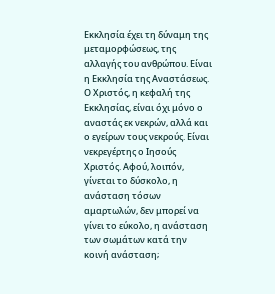Εκκλησία έχει τη δύναμη της μεταμορφώσεως, της αλλαγής του ανθρώπου. Είναι η Εκκλησία της Αναστάσεως. Ο Χριστός, η κεφαλή της Εκκλησίας, είναι όχι μόνο ο αναστάς εκ νεκρών, αλλά και ο εγείρων τους νεκρούς. Είναι νεκρεγέρτης ο Ιησούς Χριστός. Αφού, λοιπόν, γίνεται το δύσκολο, η ανάσταση τόσων αμαρτωλών, δεν μπορεί να γίνει το εύκολο, η ανάσταση των σωμάτων κατά την κοινή ανάσταση;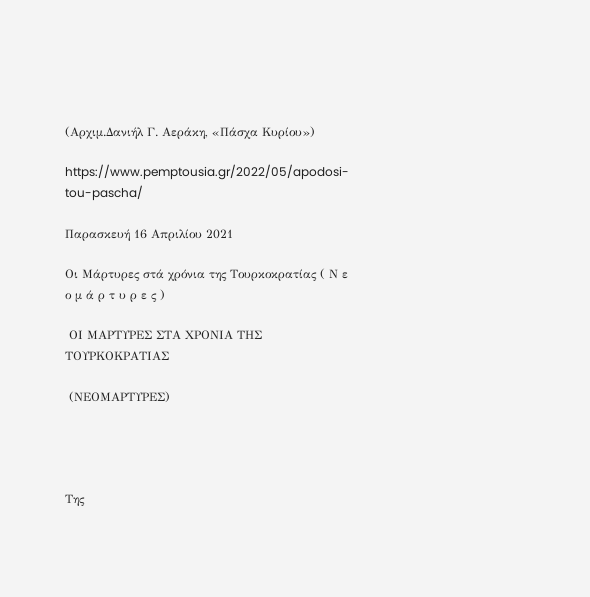(Αρχιμ.Δανιήλ Γ. Αεράκη, «Πάσχα Κυρίου»)

https://www.pemptousia.gr/2022/05/apodosi-tou-pascha/

Παρασκευή 16 Απριλίου 2021

Οι Μάρτυρες στά χρόνια της Τουρκοκρατίας ( Ν ε ο μ ά ρ τ υ ρ ε ς )

 ΟΙ ΜΑΡΤΥΡΕΣ ΣΤΑ ΧΡΟΝΙΑ ΤΗΣ ΤΟΥΡΚΟΚΡΑΤΙΑΣ

 (ΝΕΟΜΑΡΤΥΡΕΣ)




Της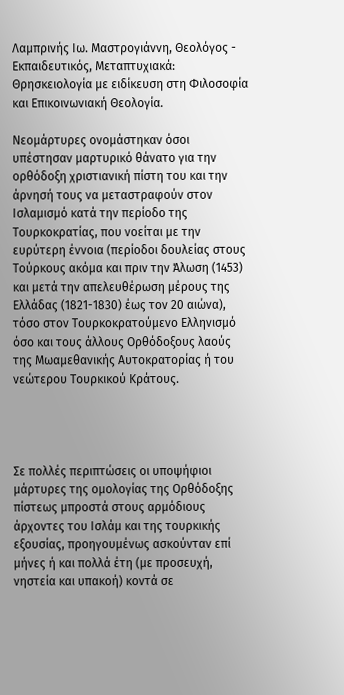Λαμπρινής Ιω. Μαστρογιάννη, Θεολόγος - Εκπαιδευτικός, Μεταπτυχιακά:
Θρησκειολογία με ειδίκευση στη Φιλοσοφία και Επικοινωνιακή Θεολογία.

Νεομάρτυρες ονομάστηκαν όσοι υπέστησαν μαρτυρικό θάνατο για την ορθόδοξη χριστιανική πίστη του και την άρνησή τους να μεταστραφούν στον Ισλαμισμό κατά την περίοδο της Τουρκοκρατίας, που νοείται με την ευρύτερη έννοια (περίοδοι δουλείας στους Τούρκους ακόμα και πριν την Άλωση (1453) και μετά την απελευθέρωση μέρους της Ελλάδας (1821-1830) έως τον 20 αιώνα), τόσο στον Τουρκοκρατούμενο Ελληνισμό όσο και τους άλλους Ορθόδοξους λαούς της Μωαμεθανικής Αυτοκρατορίας ή του νεώτερου Τουρκικού Κράτους.




Σε πολλές περιπτώσεις οι υποψήφιοι μάρτυρες της ομολογίας της Ορθόδοξης πίστεως μπροστά στους αρμόδιους άρχοντες του Ισλάμ και της τουρκικής εξουσίας, προηγουμένως ασκούνταν επί μήνες ή και πολλά έτη (με προσευχή, νηστεία και υπακοή) κοντά σε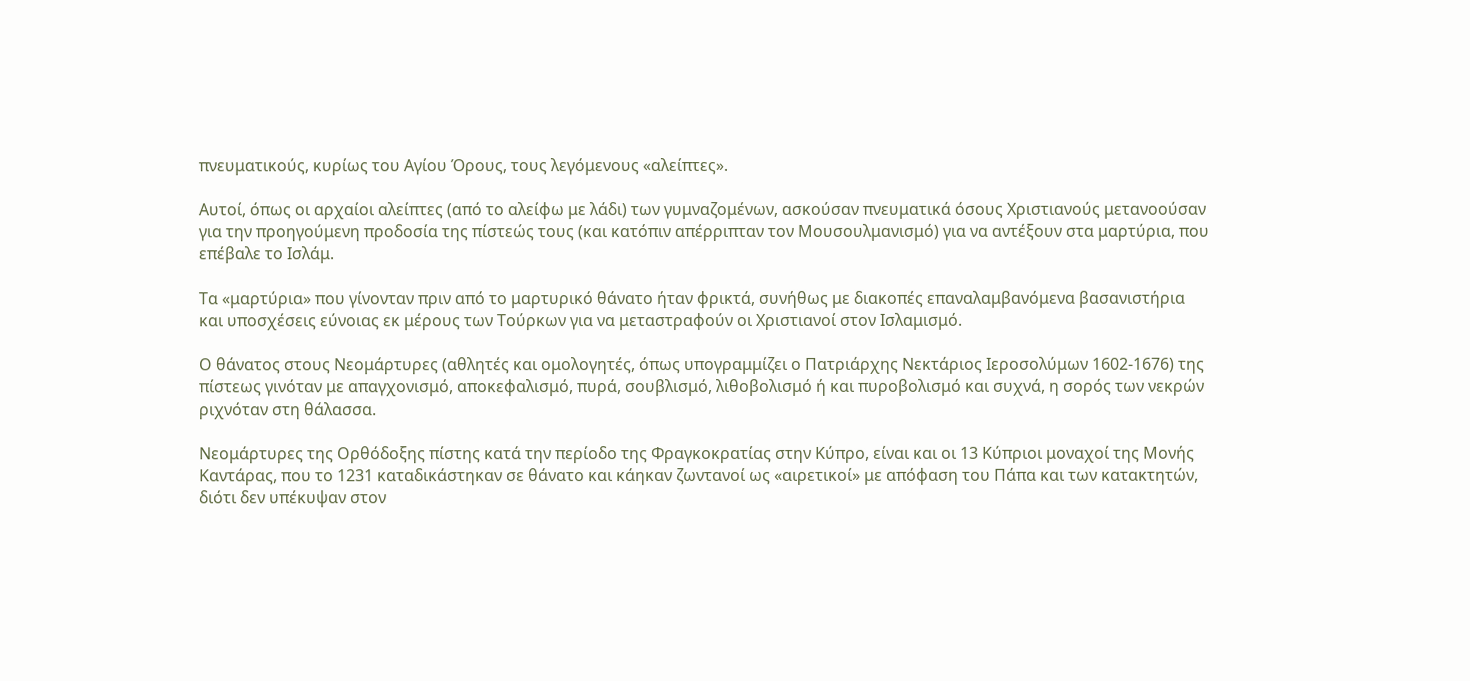πνευματικούς, κυρίως του Αγίου Όρους, τους λεγόμενους «αλείπτες».

Αυτοί, όπως οι αρχαίοι αλείπτες (από το αλείφω με λάδι) των γυμναζομένων, ασκούσαν πνευματικά όσους Χριστιανούς μετανοούσαν για την προηγούμενη προδοσία της πίστεώς τους (και κατόπιν απέρριπταν τον Μουσουλμανισμό) για να αντέξουν στα μαρτύρια, που επέβαλε το Ισλάμ.

Τα «μαρτύρια» που γίνονταν πριν από το μαρτυρικό θάνατο ήταν φρικτά, συνήθως με διακοπές επαναλαμβανόμενα βασανιστήρια και υποσχέσεις εύνοιας εκ μέρους των Τούρκων για να μεταστραφούν οι Χριστιανοί στον Ισλαμισμό.

Ο θάνατος στους Νεομάρτυρες (αθλητές και ομολογητές, όπως υπογραμμίζει ο Πατριάρχης Νεκτάριος Ιεροσολύμων 1602-1676) της πίστεως γινόταν με απαγχονισμό, αποκεφαλισμό, πυρά, σουβλισμό, λιθοβολισμό ή και πυροβολισμό και συχνά, η σορός των νεκρών ριχνόταν στη θάλασσα.

Νεομάρτυρες της Ορθόδοξης πίστης κατά την περίοδο της Φραγκοκρατίας στην Κύπρο, είναι και οι 13 Κύπριοι μοναχοί της Μονής Καντάρας, που το 1231 καταδικάστηκαν σε θάνατο και κάηκαν ζωντανοί ως «αιρετικοί» με απόφαση του Πάπα και των κατακτητών, διότι δεν υπέκυψαν στον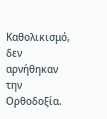Καθολικισμό, δεν αρνήθηκαν την Ορθοδοξία.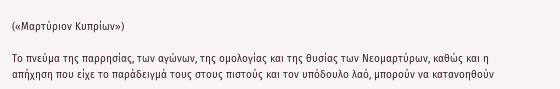(«Μαρτύριον Κυπρίων»)

Το πνεύμα της παρρησίας, των αγώνων, της ομολογίας και της θυσίας των Νεομαρτύρων, καθώς και η απήχηση που είχε το παράδειγμά τους στους πιστούς και τον υπόδουλο λαό, μπορούν να κατανοηθούν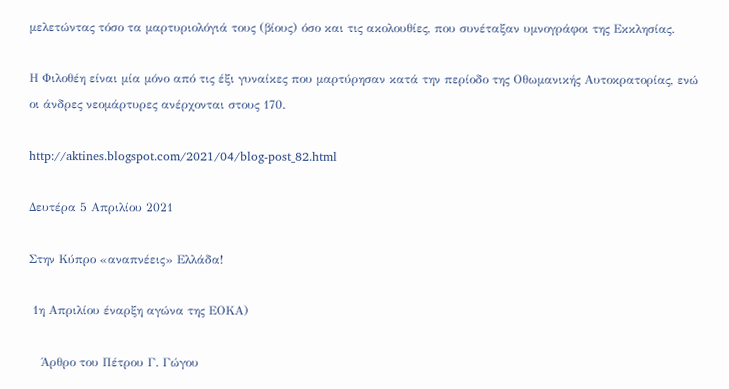μελετώντας τόσο τα μαρτυριολόγιά τους (βίους) όσο και τις ακολουθίες, που συνέταξαν υμνογράφοι της Εκκλησίας.

Η Φιλοθέη είναι μία μόνο από τις έξι γυναίκες που μαρτύρησαν κατά την περίοδο της Οθωμανικής Αυτοκρατορίας, ενώ οι άνδρες νεομάρτυρες ανέρχονται στους 170.

http://aktines.blogspot.com/2021/04/blog-post_82.html

Δευτέρα 5 Απριλίου 2021

Στην Κύπρο «αναπνέεις» Ελλάδα!

 1η Απριλίου έναρξη αγώνα της ΕΟΚΑ)

   Άρθρο του Πέτρου Γ. Γώγου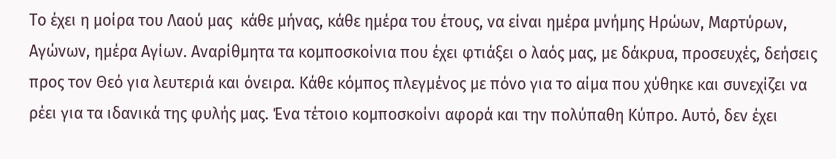Το έχει η μοίρα του Λαού μας  κάθε μήνας, κάθε ημέρα του έτους, να είναι ημέρα μνήμης Ηρώων, Μαρτύρων, Αγώνων, ημέρα Αγίων. Αναρίθμητα τα κομποσκοίνια που έχει φτιάξει ο λαός μας, με δάκρυα, προσευχές, δεήσεις προς τον Θεό για λευτεριά και όνειρα. Κάθε κόμπος πλεγμένος με πόνο για το αίμα που χύθηκε και συνεχίζει να ρέει για τα ιδανικά της φυλής μας. Ένα τέτοιο κομποσκοίνι αφορά και την πολύπαθη Κύπρο. Αυτό, δεν έχει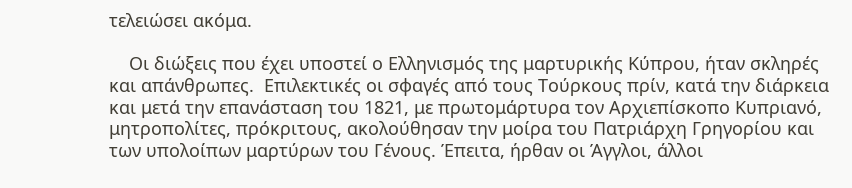τελειώσει ακόμα.

    Οι διώξεις που έχει υποστεί ο Ελληνισμός της μαρτυρικής Κύπρου, ήταν σκληρές και απάνθρωπες.  Επιλεκτικές οι σφαγές από τους Τούρκους πρίν, κατά την διάρκεια και μετά την επανάσταση του 1821, με πρωτομάρτυρα τον Αρχιεπίσκοπο Κυπριανό, μητροπολίτες, πρόκριτους, ακολούθησαν την μοίρα του Πατριάρχη Γρηγορίου και των υπολοίπων μαρτύρων του Γένους. Έπειτα, ήρθαν οι Άγγλοι, άλλοι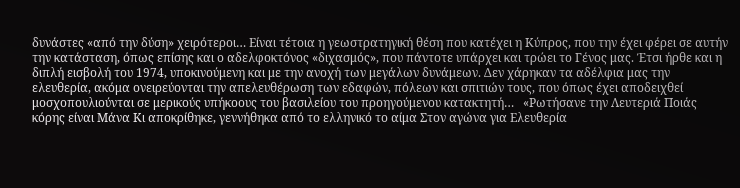δυνάστες «από την δύση» χειρότεροι… Είναι τέτοια η γεωστρατηγική θέση που κατέχει η Κύπρος, που την έχει φέρει σε αυτήν την κατάσταση, όπως επίσης και ο αδελφοκτόνος «διχασμός», που πάντοτε υπάρχει και τρώει το Γένος μας. Έτσι ήρθε και η διπλή εισβολή του 1974, υποκινούμενη και με την ανοχή των μεγάλων δυνάμεων. Δεν χάρηκαν τα αδέλφια μας την ελευθερία, ακόμα ονειρεύονται την απελευθέρωση των εδαφών, πόλεων και σπιτιών τους, που όπως έχει αποδειχθεί μοσχοπουλιούνται σε μερικούς υπήκοους του βασιλείου του προηγούμενου κατακτητή…   «Ρωτήσανε την Λευτεριά Ποιάς κόρης είναι Μάνα Κι αποκρίθηκε, γεννήθηκα από το ελληνικό το αίμα Στον αγώνα για Ελευθερία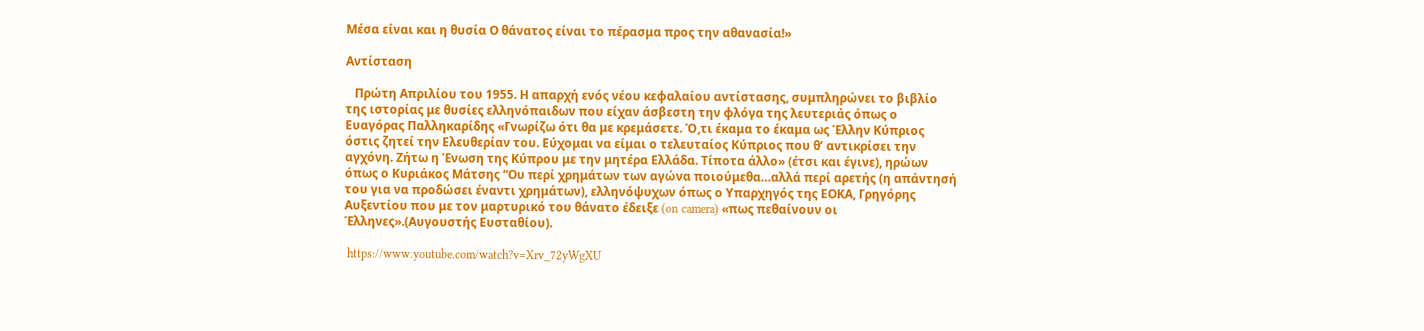Μέσα είναι και η θυσία Ο θάνατος είναι το πέρασμα προς την αθανασία!»

Αντίσταση

   Πρώτη Απριλίου του 1955. Η απαρχή ενός νέου κεφαλαίου αντίστασης, συμπληρώνει το βιβλίο της ιστορίας με θυσίες ελληνόπαιδων που είχαν άσβεστη την φλόγα της λευτεριάς όπως ο Ευαγόρας Παλληκαρίδης «Γνωρίζω ότι θα με κρεμάσετε. Ό,τι έκαμα το έκαμα ως Έλλην Κύπριος όστις ζητεί την Ελευθερίαν του. Εύχομαι να είμαι ο τελευταίος Κύπριος που θ’ αντικρίσει την αγχόνη. Ζήτω η Ένωση της Κύπρου με την μητέρα Ελλάδα. Τίποτα άλλο» (έτσι και έγινε), ηρώων όπως ο Κυριάκος Μάτσης “Ου περί χρημάτων των αγώνα ποιούμεθα…αλλά περί αρετής (η απάντησή του για να προδώσει έναντι χρημάτων), ελληνόψυχων όπως ο Υπαρχηγός της ΕΟΚΑ, Γρηγόρης Αυξεντίου που με τον μαρτυρικό του θάνατο έδειξε (on camera) «πως πεθαίνουν οι Έλληνες».(Αυγουστής Ευσταθίου).

 https://www.youtube.com/watch?v=Xrv_72yWgXU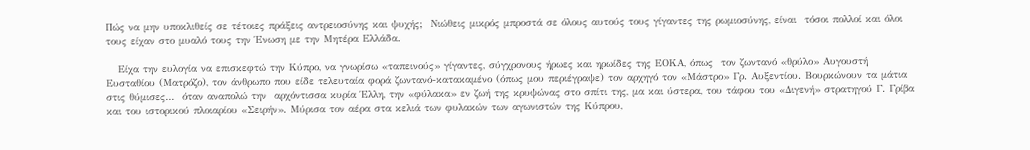Πώς να μην υποκλιθείς σε τέτοιες πράξεις αντρειοσύνης και ψυχής;  Νιώθεις μικρός μπροστά σε όλους αυτούς τους γίγαντες της ρωμιοσύνης, είναι  τόσοι πολλοί και όλοι τους είχαν στο μυαλό τους την Ένωση με την Μητέρα Ελλάδα.

   Είχα την ευλογία να επισκεφτώ την Κύπρο, να γνωρίσω «ταπεινούς» γίγαντες, σύγχρονους ήρωες και ηρωίδες της ΕΟΚΑ, όπως  τον ζωντανό «θρύλο» Αυγουστή Ευσταθίου (Ματρόζο), τον άνθρωπο που είδε τελευταία φορά ζωντανό-κατακαμένο (όπως μου περιέγραψε) τον αρχηγό τον «Μάστρο» Γρ. Αυξεντίου. Βουρκώνουν τα μάτια στις θύμισες…  όταν αναπολώ την  αρχόντισσα κυρία Έλλη, την «φύλακα» εν ζωή της κρυψώνας στο σπίτι της, μα και ύστερα, του τάφου του «Διγενή» στρατηγού Γ. Γρίβα και του ιστορικού πλοιαρίου «Σειρήν». Μύρισα τον αέρα στα κελιά των φυλακών των αγωνιστών της Κύπρου,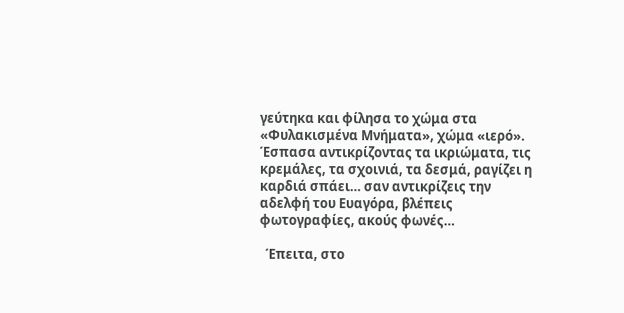γεύτηκα και φίλησα το χώμα στα «Φυλακισμένα Μνήματα», χώμα «ιερό». Έσπασα αντικρίζοντας τα ικριώματα, τις κρεμάλες, τα σχοινιά, τα δεσμά, ραγίζει η καρδιά σπάει… σαν αντικρίζεις την αδελφή του Ευαγόρα, βλέπεις φωτογραφίες, ακούς φωνές…

  Έπειτα, στο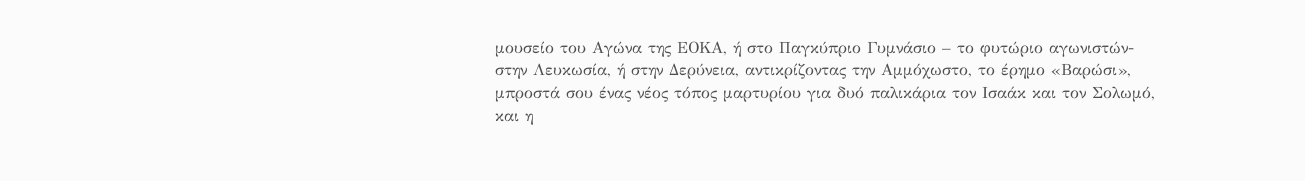μουσείο του Αγώνα της ΕΟΚΑ, ή στο Παγκύπριο Γυμνάσιο – το φυτώριο αγωνιστών- στην Λευκωσία, ή στην Δερύνεια, αντικρίζοντας την Αμμόχωστο, το έρημο «Βαρώσι», μπροστά σου ένας νέος τόπος μαρτυρίου για δυό παλικάρια τον Ισαάκ και τον Σολωμό, και η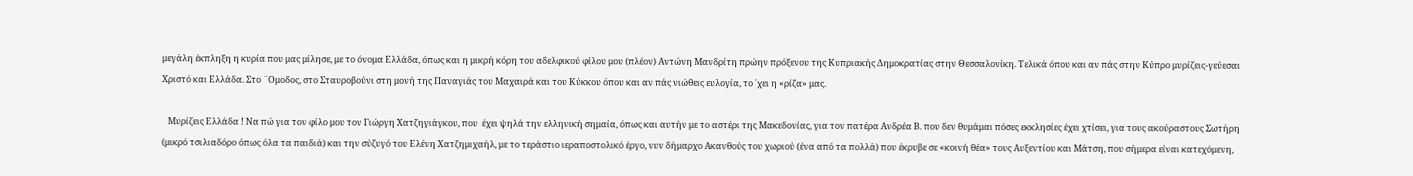μεγάλη έκπληξη η κυρία που μας μίλησε, με το όνομα Ελλάδα, όπως και η μικρή κόρη του αδελφικού φίλου μου (πλέον) Αντώνη Μανδρίτη πρώην πρόξενου της Κυπριακής Δημοκρατίας στην Θεσσαλονίκη. Τελικά όπου και αν πάς στην Κύπρο μυρίζεις-γεύεσαι Χριστό και Ελλάδα. Στο ¨Ομοδος, στο Σταυροβούνι στη μονή της Παναγιάς του Μαχαιρά και του Κύκκου όπου και αν πάς νιώθεις ευλογία, το ΄χει η «ρίζα» μας.

   Μυρίζεις Ελλάδα ! Να πώ για τον φίλο μου τον Γιώργη Χατζηγιάγκου, που  έχει ψηλά την ελληνική σημαία, όπως και αυτήν με το αστέρι της Μακεδονίας, για τον πατέρα Ανδρέα Β. που δεν θυμάμαι πόσες εκκλησίες έχει χτίσει, για τους ακούραστους Σωτήρη (μικρό τσιλιαδόρο όπως όλα τα παιδιά) και την σύζυγό του Ελένη Χατζημιχαήλ, με το τεράστιο ιεραποστολικό έργο, νυν δήμαρχο Ακανθούς του χωριού (ένα από τα πολλά) που έκρυβε σε «κοινή θέα» τους Αυξεντίου και Μάτση, που σήμερα είναι κατεχόμενη,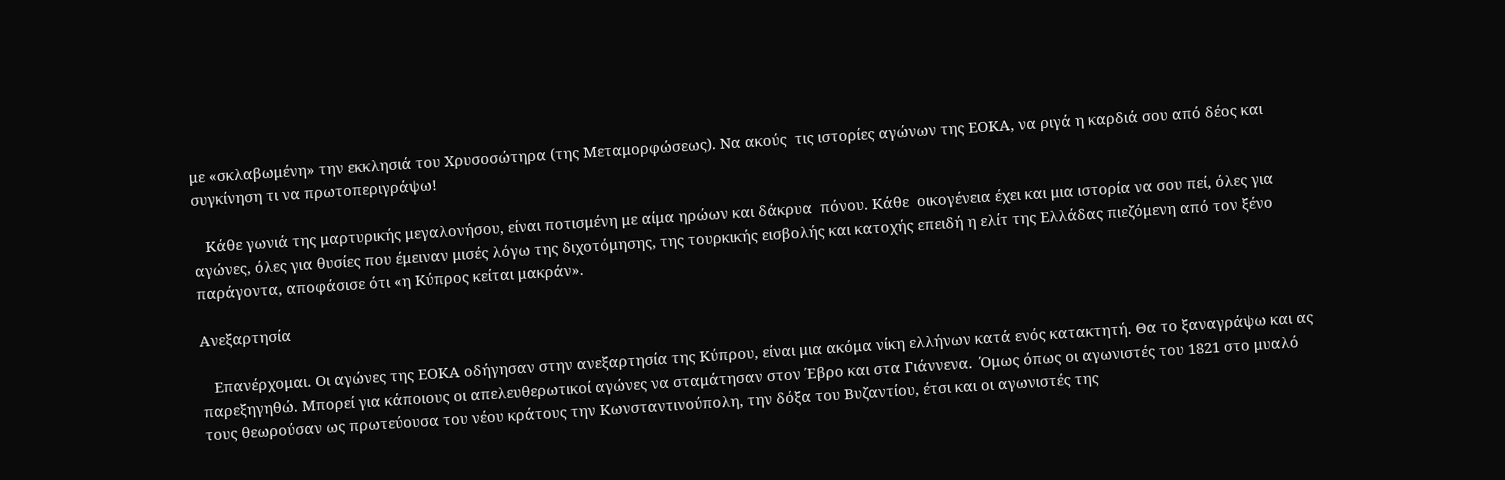με «σκλαβωμένη» την εκκλησιά του Χρυσοσώτηρα (της Μεταμορφώσεως). Να ακούς  τις ιστορίες αγώνων της ΕΟΚΑ, να ριγά η καρδιά σου από δέος και συγκίνηση τι να πρωτοπεριγράψω!

   Κάθε γωνιά της μαρτυρικής μεγαλονήσου, είναι ποτισμένη με αίμα ηρώων και δάκρυα  πόνου. Κάθε  οικογένεια έχει και μια ιστορία να σου πεί, όλες για αγώνες, όλες για θυσίες που έμειναν μισές λόγω της διχοτόμησης, της τουρκικής εισβολής και κατοχής επειδή η ελίτ της Ελλάδας πιεζόμενη από τον ξένο παράγοντα, αποφάσισε ότι «η Κύπρος κείται μακράν».

Ανεξαρτησία

   Επανέρχομαι. Οι αγώνες της ΕΟΚΑ οδήγησαν στην ανεξαρτησία της Κύπρου, είναι μια ακόμα νίκη ελλήνων κατά ενός κατακτητή. Θα το ξαναγράψω και ας παρεξηγηθώ. Μπορεί για κάποιους οι απελευθερωτικοί αγώνες να σταμάτησαν στον Έβρο και στα Γιάννενα.  Όμως όπως οι αγωνιστές του 1821 στο μυαλό τους θεωρούσαν ως πρωτεύουσα του νέου κράτους την Κωνσταντινούπολη, την δόξα του Βυζαντίου, έτσι και οι αγωνιστές της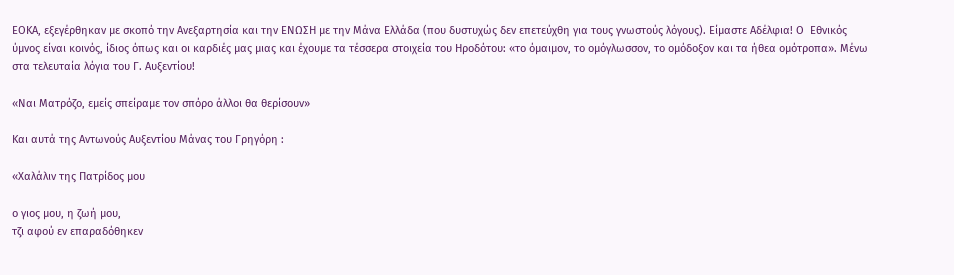ΕΟΚΑ, εξεγέρθηκαν με σκοπό την Ανεξαρτησία και την ΕΝΩΣΗ με την Μάνα Ελλάδα (που δυστυχώς δεν επετεύχθη για τους γνωστούς λόγους). Είμαστε Αδέλφια! Ο  Εθνικός ύμνος είναι κοινός, ίδιος όπως και οι καρδιές μας μιας και έχουμε τα τέσσερα στοιχεία του Ηροδότου: «το όμαιμον, το ομόγλωσσον, το ομόδοξον και τα ήθεα ομότροπα». Μένω στα τελευταία λόγια του Γ. Αυξεντίου!

«Ναι Ματρόζο, εμείς σπείραμε τον σπόρο άλλοι θα θερίσουν»

Και αυτά της Αντωνούς Αυξεντίου Μάνας του Γρηγόρη :

«Χαλάλιν της Πατρίδος μου

ο γιος μου, η ζωή μου,
τζι αφού εν επαραδόθηκεν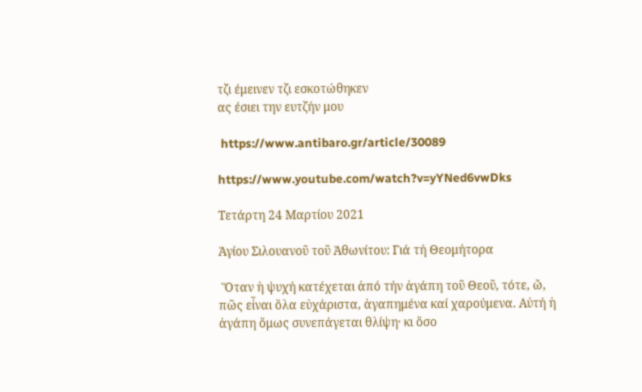τζι έμεινεν τζι εσκοτώθηκεν
ας έσιει την ευτζήν μου

 https://www.antibaro.gr/article/30089

https://www.youtube.com/watch?v=yYNed6vwDks

Τετάρτη 24 Μαρτίου 2021

Ἁγίου Σιλουανοῦ τοῦ Ἀθωνίτου: Γιά τή Θεομήτορα

 Ὅταν ἡ ψυχή κατέχεται ἀπό τήν ἀγάπη τοῦ Θεοῦ, τότε, ὤ, πῶς εἶναι ὅλα εὐχάριστα, ἀγαπημένα καί χαρούμενα. Αὐτή ἡ ἀγάπη ὅμως συνεπάγεται θλίψη· κι ὅσο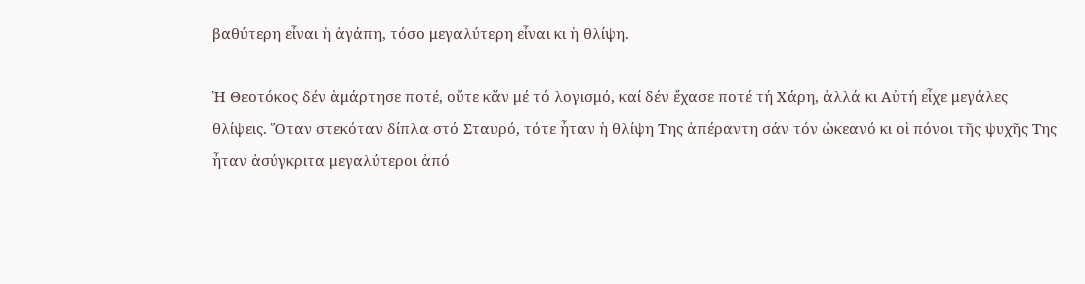βαθύτερη εἶναι ἡ ἀγάπη, τόσο μεγαλύτερη εἶναι κι ἡ θλίψη.

Ἡ Θεοτόκος δέν ἁμάρτησε ποτέ, οὔτε κἄν μέ τό λογισμό, καί δέν ἔχασε ποτέ τή Χάρη, ἀλλά κι Αὐτή εἶχε μεγάλες θλίψεις. Ὅταν στεκόταν δίπλα στό Σταυρό, τότε ἦταν ἡ θλίψη Της ἀπέραντη σάν τόν ὠκεανό κι οἱ πόνοι τῆς ψυχῆς Της ἦταν ἀσύγκριτα μεγαλύτεροι ἀπό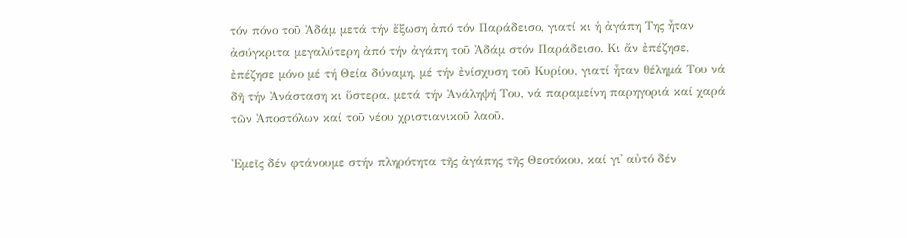τόν πόνο τοῦ Ἀδάμ μετά τήν ἔξωση ἀπό τόν Παράδεισο, γιατί κι ἡ ἀγάπη Της ἦταν ἀσύγκριτα μεγαλύτερη ἀπό τήν ἀγάπη τοῦ Ἀδάμ στόν Παράδεισο. Κι ἄν ἐπέζησε, ἐπέζησε μόνο μέ τή Θεία δύναμη, μέ τήν ἐνίσχυση τοῦ Κυρίου, γιατί ἦταν θέλημά Του νά δῆ τήν Ἀνάσταση κι ὕστερα, μετά τήν Ἀνάληψή Του, νά παραμείνη παρηγοριά καί χαρά τῶν Ἀποστόλων καί τοῦ νέου χριστιανικοῦ λαοῦ.

Ἐμεῖς δέν φτάνουμε στήν πληρότητα τῆς ἀγάπης τῆς Θεοτόκου, καί γι᾽ αὐτό δέν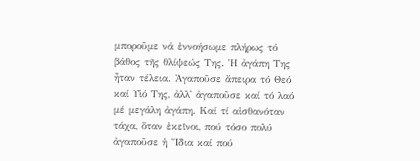μποροῦμε νά ἐννοήσωμε πλήρως τό βάθος τῆς θλίψεώς Της. Ἡ ἀγάπη Της ἦταν τέλεια. Ἀγαποῦσε ἄπειρα τό Θεό καί Υἱό Της, ἀλλ᾽ ἀγαποῦσε καί τό λαό μέ μεγάλη ἀγάπη. Καί τί αἰσθανόταν τάχα, ὅταν ἐκεῖνοι, πού τόσο πολύ ἀγαποῦσε ἡ Ἴδια καί πού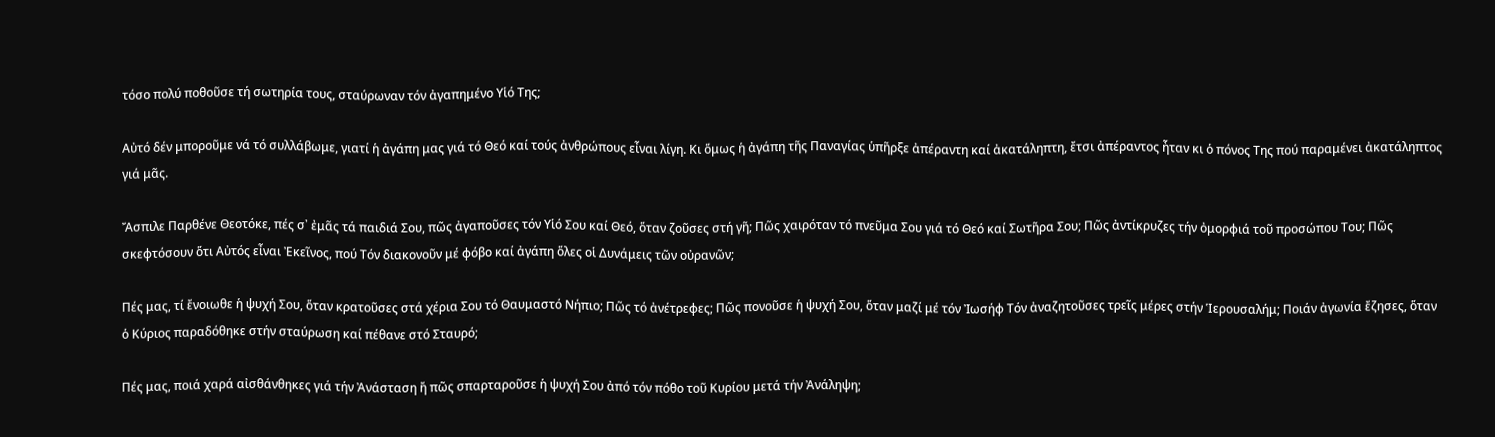τόσο πολύ ποθοῦσε τή σωτηρία τους, σταύρωναν τόν ἀγαπημένο Υἱό Της;

Αὐτό δέν μποροῦμε νά τό συλλάβωμε, γιατί ἡ ἀγάπη μας γιά τό Θεό καί τούς ἀνθρώπους εἶναι λίγη. Κι ὅμως ἡ ἀγάπη τῆς Παναγίας ὑπῆρξε ἀπέραντη καί ἀκατάληπτη, ἔτσι ἀπέραντος ἦταν κι ὁ πόνος Της πού παραμένει ἀκατάληπτος γιά μᾶς.

Ἄσπιλε Παρθένε Θεοτόκε, πές σ᾽ ἐμᾶς τά παιδιά Σου, πῶς ἀγαποῦσες τόν Υἱό Σου καί Θεό, ὅταν ζοῦσες στή γῆ; Πῶς χαιρόταν τό πνεῦμα Σου γιά τό Θεό καί Σωτῆρα Σου; Πῶς ἀντίκρυζες τήν ὀμορφιά τοῦ προσώπου Του; Πῶς σκεφτόσουν ὅτι Αὐτός εἶναι Ἐκεῖνος, πού Τόν διακονοῦν μέ φόβο καί ἀγάπη ὅλες οἱ Δυνάμεις τῶν οὐρανῶν;

Πές μας, τί ἔνοιωθε ἡ ψυχή Σου, ὅταν κρατοῦσες στά χέρια Σου τό Θαυμαστό Νήπιο; Πῶς τό ἀνέτρεφες; Πῶς πονοῦσε ἡ ψυχή Σου, ὅταν μαζί μέ τόν Ἰωσήφ Τόν ἀναζητοῦσες τρεῖς μέρες στήν Ἱερουσαλήμ; Ποιάν ἀγωνία ἔζησες, ὅταν ὁ Κύριος παραδόθηκε στήν σταύρωση καί πέθανε στό Σταυρό;

Πές μας, ποιά χαρά αἰσθάνθηκες γιά τήν Ἀνάσταση ἤ πῶς σπαρταροῦσε ἡ ψυχή Σου ἀπό τόν πόθο τοῦ Κυρίου μετά τήν Ἀνάληψη;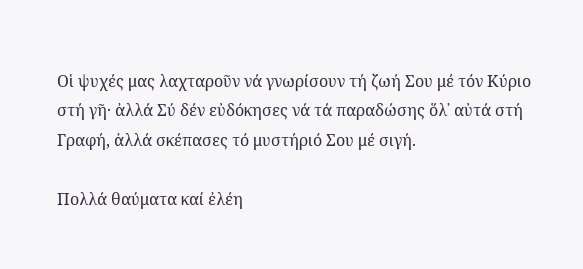Οἱ ψυχές μας λαχταροῦν νά γνωρίσουν τή ζωή Σου μέ τόν Κύριο στή γῆ· ἀλλά Σύ δέν εὐδόκησες νά τά παραδώσης ὅλ᾽ αὐτά στή Γραφή, ἀλλά σκέπασες τό μυστήριό Σου μέ σιγή.

Πολλά θαύματα καί ἐλέη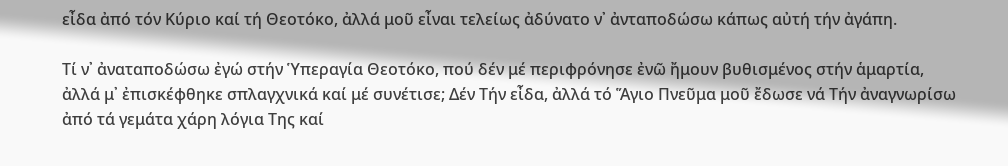εἶδα ἀπό τόν Κύριο καί τή Θεοτόκο, ἀλλά μοῦ εἶναι τελείως ἀδύνατο ν᾽ ἀνταποδώσω κάπως αὐτή τήν ἀγάπη.

Τί ν᾽ ἀναταποδώσω ἐγώ στήν Ὑπεραγία Θεοτόκο, πού δέν μέ περιφρόνησε ἐνῶ ἤμουν βυθισμένος στήν ἁμαρτία, ἀλλά μ᾽ ἐπισκέφθηκε σπλαγχνικά καί μέ συνέτισε; Δέν Τήν εἶδα, ἀλλά τό Ἅγιο Πνεῦμα μοῦ ἔδωσε νά Τήν ἀναγνωρίσω ἀπό τά γεμάτα χάρη λόγια Tης καί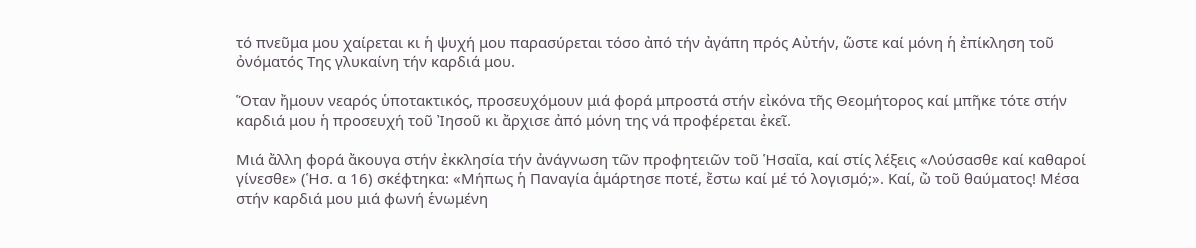τό πνεῦμα μου χαίρεται κι ἡ ψυχή μου παρασύρεται τόσο ἀπό τήν ἀγάπη πρός Αὐτήν, ὥστε καί μόνη ἡ ἐπίκληση τοῦ ὀνόματός Tης γλυκαίνη τήν καρδιά μου.

Ὅταν ἤμουν νεαρός ὑποτακτικός, προσευχόμουν μιά φορά μπροστά στήν εἰκόνα τῆς Θεομήτορος καί μπῆκε τότε στήν καρδιά μου ἡ προσευχή τοῦ Ἰησοῦ κι ἄρχισε ἀπό μόνη της νά προφέρεται ἐκεῖ.

Μιά ἄλλη φορά ἄκουγα στήν ἐκκλησία τήν ἀνάγνωση τῶν προφητειῶν τοῦ Ἡσαΐα, καί στίς λέξεις «Λούσασθε καί καθαροί γίνεσθε» (Ἡσ. α 16) σκέφτηκα: «Μήπως ἡ Παναγία ἁμάρτησε ποτέ, ἔστω καί μέ τό λογισμό;». Καί, ὤ τοῦ θαύματος! Μέσα στήν καρδιά μου μιά φωνή ἑνωμένη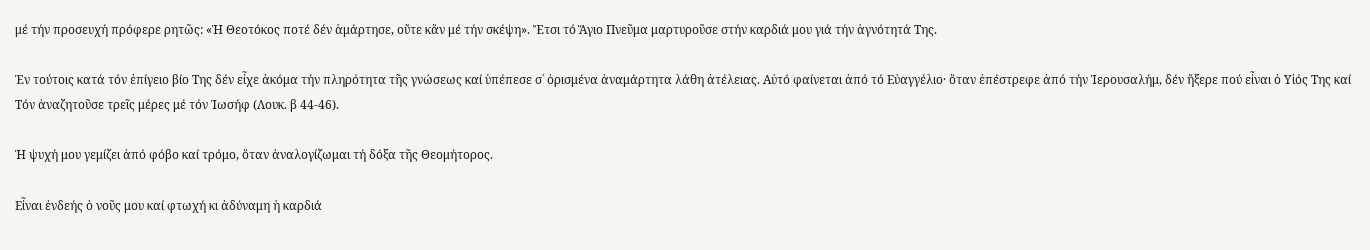μέ τήν προσευχή πρόφερε ρητῶς: «Ἡ Θεοτόκος ποτέ δέν ἁμάρτησε, οὔτε κἄν μέ τήν σκέψη». Ἔτσι τό Ἅγιο Πνεῦμα μαρτυροῦσε στήν καρδιά μου γιά τήν ἁγνότητά Της.

Ἐν τούτοις κατά τόν ἐπίγειο βίο Tης δέν εἶχε ἀκόμα τήν πληρότητα τῆς γνώσεως καί ὑπέπεσε σ᾽ ὁρισμένα ἀναμάρτητα λάθη ἀτέλειας. Αὐτό φαίνεται ἀπό τό Εὐαγγέλιο· ὅταν ἐπέστρεφε ἀπό τήν Ἱερουσαλήμ, δέν ἤξερε πού εἶναι ὁ Υἱός Της καί Τόν ἀναζητοῦσε τρεῖς μέρες μέ τόν Ἰωσήφ (Λουκ. β 44-46).

Ἡ ψυχή μου γεμίζει ἀπό φόβο καί τρόμο, ὅταν ἀναλογίζωμαι τή δόξα τῆς Θεομήτορος.

Εἶναι ἐνδεής ὁ νοῦς μου καί φτωχή κι ἀδύναμη ἡ καρδιά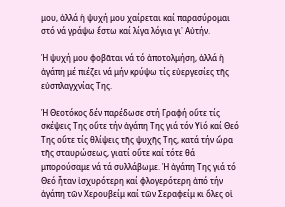μου, ἀλλά ἡ ψυχή μου χαίρεται καί παρασύρομαι στό νά γράψω ἔστω καί λίγα λόγια γι᾽ Αὐτήν.

Ἡ ψυχή μου φοβᾶται νά τό ἀποτολμήση, ἀλλά ἡ ἀγάπη μέ πιέζει νά μήν κρύψω τίς εὐεργεσίες τῆς εὐσπλαγχνίας Tης.

Ἡ Θεοτόκος δέν παρέδωσε στή Γραφή οὔτε τίς σκέψεις Tης οὔτε τήν ἀγάπη Tης γιά τόν Υἱό καί Θεό Tης οὔτε τίς θλίψεις τῆς ψυχῆς Tης, κατά τήν ὥρα τῆς σταυρώσεως, γιατί οὔτε καί τότε θά μπορούσαμε νά τά συλλάβωμε. Ἡ ἀγάπη Tης γιά τό Θεό ἦταν ἰσχυρότερη καί φλογερότερη ἀπό τήν ἀγάπη τῶν Χερουβείμ καί τῶν Σεραφείμ κι ὅλες οἱ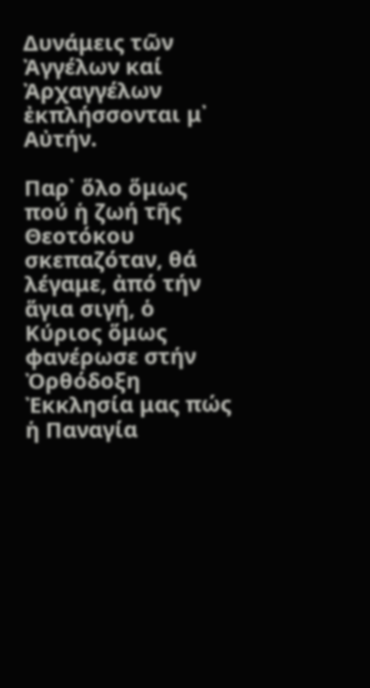Δυνάμεις τῶν Ἀγγέλων καί Ἀρχαγγέλων ἐκπλήσσονται μ᾽ Αὐτήν.

Παρ᾽ ὅλο ὅμως πού ἡ ζωή τῆς Θεοτόκου σκεπαζόταν, θά λέγαμε, ἀπό τήν ἅγια σιγή, ὁ Κύριος ὅμως φανέρωσε στήν Ὀρθόδοξη Ἐκκλησία μας πώς ἡ Παναγία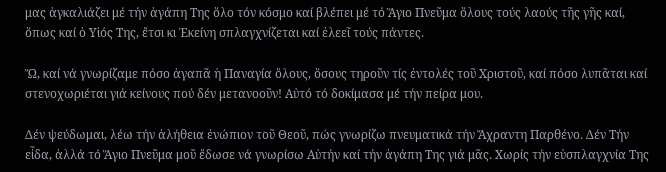μας ἀγκαλιάζει μέ τήν ἀγάπη Tης ὅλο τόν κόσμο καί βλέπει μέ τό Ἅγιο Πνεῦμα ὅλους τούς λαούς τῆς γῆς καί, ὅπως καί ὁ Υἱός Tης, ἔτσι κι Ἐκείνη σπλαγχνίζεται καί ἐλεεῖ τούς πάντες.

Ὤ, καί νά γνωρίζαμε πόσο ἀγαπᾶ ἡ Παναγία ὅλους, ὅσους τηροῦν τίς ἐντολές τοῦ Χριστοῦ, καί πόσο λυπᾶται καί στενοχωριέται γιά κείνους πού δέν μετανοοῦν! Αὐτό τό δοκίμασα μέ τήν πείρα μου.

Δέν ψεύδωμαι, λέω τήν ἀλήθεια ἐνώπιον τοῦ Θεοῦ, πώς γνωρίζω πνευματικά τήν Ἄχραντη Παρθένο. Δέν Τήν εἶδα, ἀλλά τό Ἅγιο Πνεῦμα μοῦ ἔδωσε νά γνωρίσω Αὐτήν καί τήν ἀγάπη Tης γιά μᾶς. Χωρίς τήν εὐσπλαγχνία Tης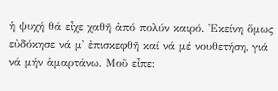ἡ ψυχή θά εἶχε χαθῆ ἀπό πολύν καιρό. Ἐκείνη ὅμως εὐδόκησε νά μ᾽ ἐπισκεφθῆ καί νά μέ νουθετήση, γιά νά μήν ἁμαρτάνω. Μοῦ εἶπε: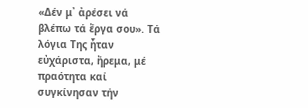«Δέν μ᾽ ἀρέσει νά βλέπω τά ἔργα σου». Τά λόγια Της ἦταν εὐχάριστα, ἤρεμα, μέ πραότητα καί συγκίνησαν τήν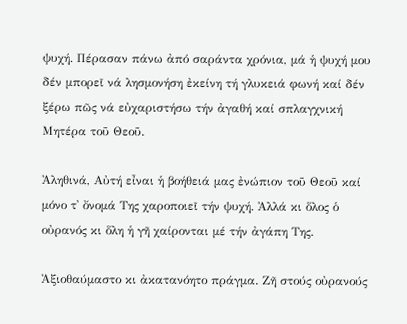ψυχή. Πέρασαν πάνω ἀπό σαράντα χρόνια, μά ἡ ψυχή μου δέν μπορεῖ νά λησμονήση ἐκείνη τή γλυκειά φωνή καί δέν ξέρω πῶς νά εὐχαριστήσω τήν ἀγαθή καί σπλαγχνική Μητέρα τοῦ Θεοῦ.

Ἀληθινά, Αὐτή εἶναι ἡ βοήθειά μας ἐνώπιον τοῦ Θεοῦ καί μόνο τ᾽ ὄνομά Της χαροποιεῖ τήν ψυχή. Ἀλλά κι ὅλος ὁ οὐρανός κι ὅλη ἡ γῆ χαίρονται μέ τήν ἀγάπη Tης.

Ἀξιοθαύμαστο κι ἀκατανόητο πράγμα. Ζῆ στούς οὐρανούς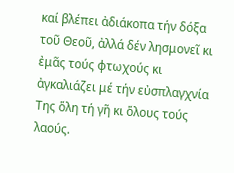καί βλέπει ἀδιάκοπα τήν δόξα τοῦ Θεοῦ, ἀλλά δέν λησμονεῖ κι ἐμᾶς τούς φτωχούς κι ἀγκαλιάζει μέ τήν εὐσπλαγχνία Της ὅλη τή γῆ κι ὅλους τούς λαούς.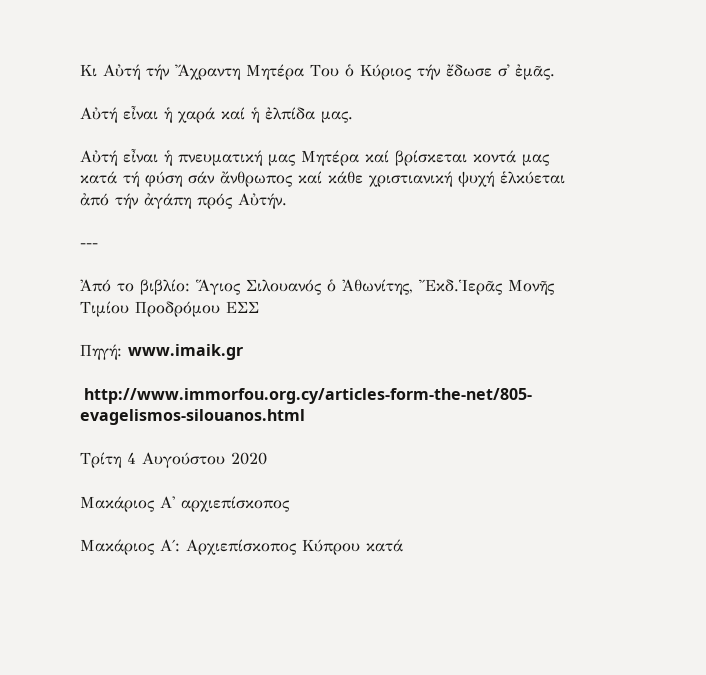Κι Αὐτή τήν Ἄχραντη Μητέρα Του ὁ Κύριος τήν ἔδωσε σ᾽ ἐμᾶς.

Αὐτή εἶναι ἡ χαρά καί ἡ ἐλπίδα μας.

Αὐτή εἶναι ἡ πνευματική μας Μητέρα καί βρίσκεται κοντά μας κατά τή φύση σάν ἄνθρωπος καί κάθε χριστιανική ψυχή ἑλκύεται ἀπό τήν ἀγάπη πρός Αὐτήν.

---

Ἀπό το βιβλίο: Ἅγιος Σιλουανός ὁ Ἀθωνίτης, Ἔκδ.Ἱερᾶς Μονῆς Τιμίου Προδρόμου ΕΣΣ

Πηγή: www.imaik.gr

 http://www.immorfou.org.cy/articles-form-the-net/805-evagelismos-silouanos.html

Τρίτη 4 Αυγούστου 2020

Μακάριος Α' αρχιεπίσκοπος

Μακάριος Α΄: Αρχιεπίσκοπος Κύπρου κατά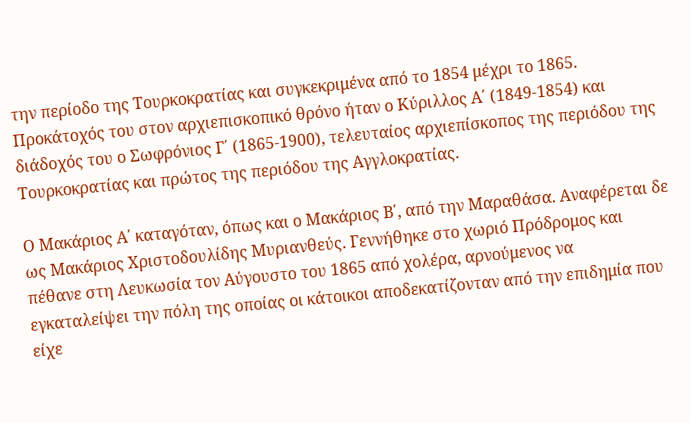την περίοδο της Τουρκοκρατίας και συγκεκριμένα από το 1854 μέχρι το 1865. Προκάτοχός του στον αρχιεπισκοπικό θρόνο ήταν ο Κύριλλος Α΄ (1849-1854) και διάδοχός του ο Σωφρόνιος Γ΄ (1865-1900), τελευταίος αρχιεπίσκοπος της περιόδου της Τουρκοκρατίας και πρώτος της περιόδου της Αγγλοκρατίας.

Ο Μακάριος Α΄ καταγόταν, όπως και ο Μακάριος Β΄, από την Μαραθάσα. Αναφέρεται δε ως Μακάριος Χριστοδουλίδης Μυριανθεύς. Γεννήθηκε στο χωριό Πρόδρομος και πέθανε στη Λευκωσία τον Αύγουστο του 1865 από χολέρα, αρνούμενος να εγκαταλείψει την πόλη της οποίας οι κάτοικοι αποδεκατίζονταν από την επιδημία που είχε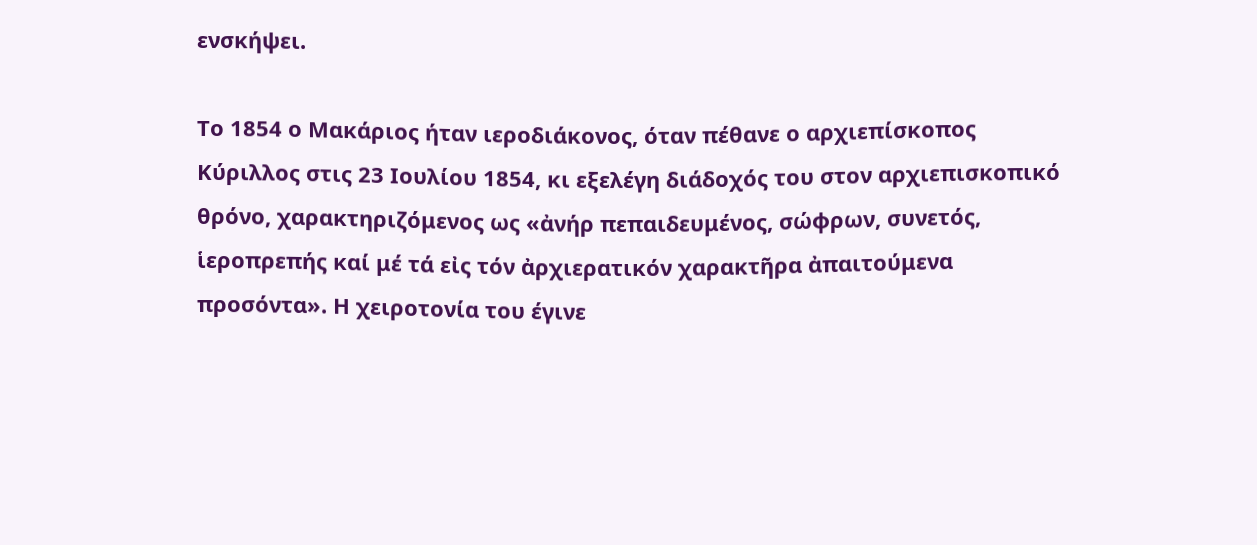ενσκήψει.

Το 1854 ο Μακάριος ήταν ιεροδιάκονος, όταν πέθανε ο αρχιεπίσκοπος Κύριλλος στις 23 Ιουλίου 1854, κι εξελέγη διάδοχός του στον αρχιεπισκοπικό θρόνο, χαρακτηριζόμενος ως «ἀνήρ πεπαιδευμένος, σώφρων, συνετός, ἱεροπρεπής καί μέ τά εἰς τόν ἀρχιερατικόν χαρακτῆρα ἀπαιτούμενα προσόντα». Η χειροτονία του έγινε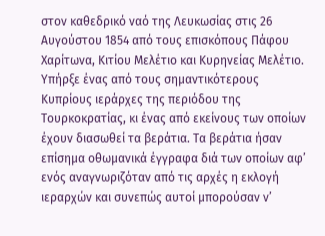στον καθεδρικό ναό της Λευκωσίας στις 26 Αυγούστου 1854 από τους επισκόπους Πάφου Χαρίτωνα, Κιτίου Μελέτιο και Κυρηνείας Μελέτιο. Υπήρξε ένας από τους σημαντικότερους Κυπρίους ιεράρχες της περιόδου της Τουρκοκρατίας, κι ένας από εκείνους των οποίων έχουν διασωθεί τα βεράτια. Τα βεράτια ήσαν επίσημα οθωμανικά έγγραφα διά των οποίων αφ’ ενός αναγνωριζόταν από τις αρχές η εκλογή ιεραρχών και συνεπώς αυτοί μπορούσαν ν’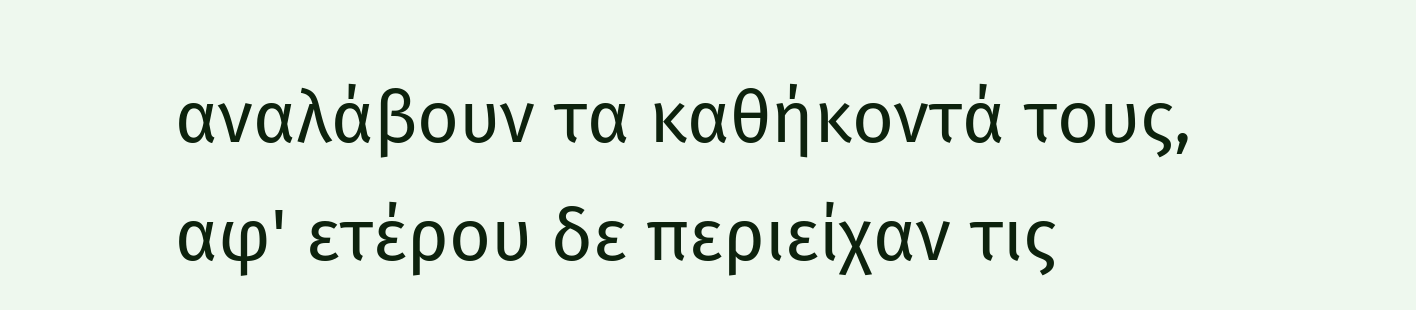αναλάβουν τα καθήκοντά τους, αφ' ετέρου δε περιείχαν τις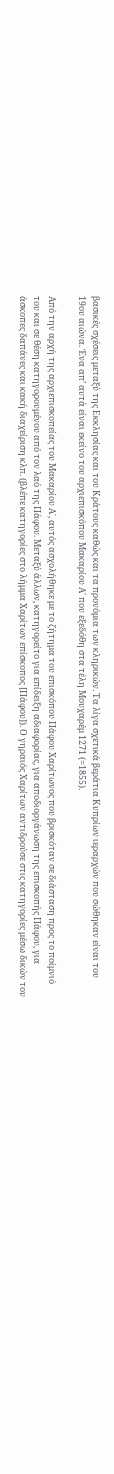βασικές σχέσεις μεταξύ της Εκκλησίας και του Κράτους καθώς και τα προνόμια των κληρικών. Τα λίγα σχετικά βεράτια Κυπρίων ιεραρχών που σώθηκαν είναι του 19ου αιώνα. Ένα απ’ αυτά είναι εκείνο του αρχιεπισκόπου Μακαρίου Α΄ που εξεδόθη στα τέλη Μουχαρέμ 1271 (=1855).

Από την αρχή της αρχιεπισκοπείας του Μακαρίου Α΄, αυτός ασχολήθηκε με το ζήτημα του επισκόπου Πάφου Χαρίτωνος που βρισκόταν σε διάσταση προς το ποίμνιό του και σε θέση κατηγορουμένου από τον λαό της Πάφου. Μεταξύ άλλων, κατηγορείτο για επίδειξη αδιαφορίας, για αποδιοργάνωση της επισκοπής Πάφου, για άσκοπες δαπάνες και κακή διαχείριση κλπ. (βλέπε κατηγορίες στο λήμμα Χαρίτων επίσκοπος [Πάφου]). Ο γηραιός Χαρίτων αντιδρούσε στις κατηγορίες μέσω δικών του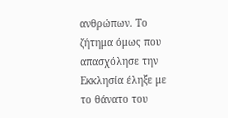ανθρώπων. Το ζήτημα όμως που απασχόλησε την Εκκλησία έληξε με το θάνατο του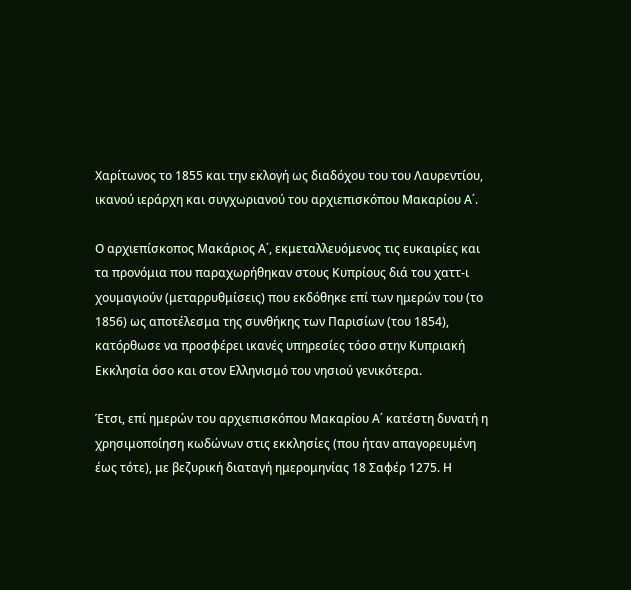Χαρίτωνος το 1855 και την εκλογή ως διαδόχου του του Λαυρεντίου, ικανού ιεράρχη και συγχωριανού του αρχιεπισκόπου Μακαρίου Α΄.

Ο αρχιεπίσκοπος Μακάριος Α΄, εκμεταλλευόμενος τις ευκαιρίες και τα προνόμια που παραχωρήθηκαν στους Κυπρίους διά του χαττ-ι χουμαγιούν (μεταρρυθμίσεις) που εκδόθηκε επί των ημερών του (το 1856) ως αποτέλεσμα της συνθήκης των Παρισίων (του 1854), κατόρθωσε να προσφέρει ικανές υπηρεσίες τόσο στην Κυπριακή Εκκλησία όσο και στον Ελληνισμό του νησιού γενικότερα.

Έτσι, επί ημερών του αρχιεπισκόπου Μακαρίου Α΄ κατέστη δυνατή η χρησιμοποίηση κωδώνων στις εκκλησίες (που ήταν απαγορευμένη έως τότε), με βεζυρική διαταγή ημερομηνίας 18 Σαφέρ 1275. Η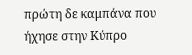πρώτη δε καμπάνα που ήχησε στην Κύπρο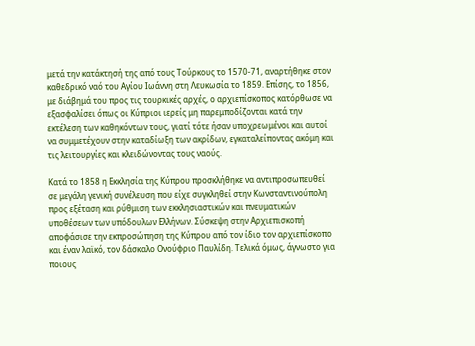μετά την κατάκτησή της από τους Τούρκους το 1570-71, αναρτήθηκε στον καθεδρικό ναό του Αγίου Ιωάννη στη Λευκωσία το 1859. Επίσης, το 1856, με διάβημά του προς τις τουρκικές αρχές, ο αρχιεπίσκοπος κατόρθωσε να εξασφαλίσει όπως οι Κύπριοι ιερείς μη παρεμποδίζονται κατά την εκτέλεση των καθηκόντων τους, γιατί τότε ήσαν υποχρεωμένοι και αυτοί να συμμετέχουν στην καταδίωξη των ακρίδων, εγκαταλείποντας ακόμη και τις λειτουργίες και κλειδώνοντας τους ναούς.

Κατά το 1858 η Εκκλησία της Κύπρου προσκλήθηκε να αντιπροσωπευθεί σε μεγάλη γενική συνέλευση που είχε συγκληθεί στην Κωνσταντινούπολη προς εξέταση και ρύθμιση των εκκλησιαστικών και πνευματικών υποθέσεων των υπόδουλων Ελλήνων. Σύσκεψη στην Αρχιεπισκοπή αποφάσισε την εκπροσώπηση της Κύπρου από τον ίδιο τον αρχιεπίσκοπο και έναν λαϊκό, τον δάσκαλο Ονούφριο Παυλίδη. Τελικά όμως, άγνωστο για ποιους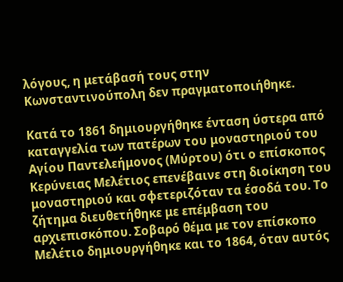λόγους, η μετάβασή τους στην Κωνσταντινούπολη δεν πραγματοποιήθηκε.

Κατά το 1861 δημιουργήθηκε ένταση ύστερα από καταγγελία των πατέρων του μοναστηριού του Αγίου Παντελεήμονος (Μύρτου) ότι ο επίσκοπος Κερύνειας Μελέτιος επενέβαινε στη διοίκηση του μοναστηριού και σφετεριζόταν τα έσοδά του. Το ζήτημα διευθετήθηκε με επέμβαση του αρχιεπισκόπου. Σοβαρό θέμα με τον επίσκοπο Μελέτιο δημιουργήθηκε και το 1864, όταν αυτός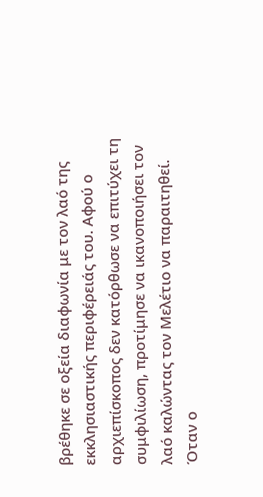βρέθηκε σε οξεία διαφωνία με τον λαό της εκκλησιαστικής περιφέρειάς του. Αφού ο αρχιεπίσκοπος δεν κατόρθωσε να επιτύχει τη συμφιλίωση, προτίμησε να ικανοποιήσει τον λαό καλώντας τον Μελέτιο να παραιτηθεί. Όταν ο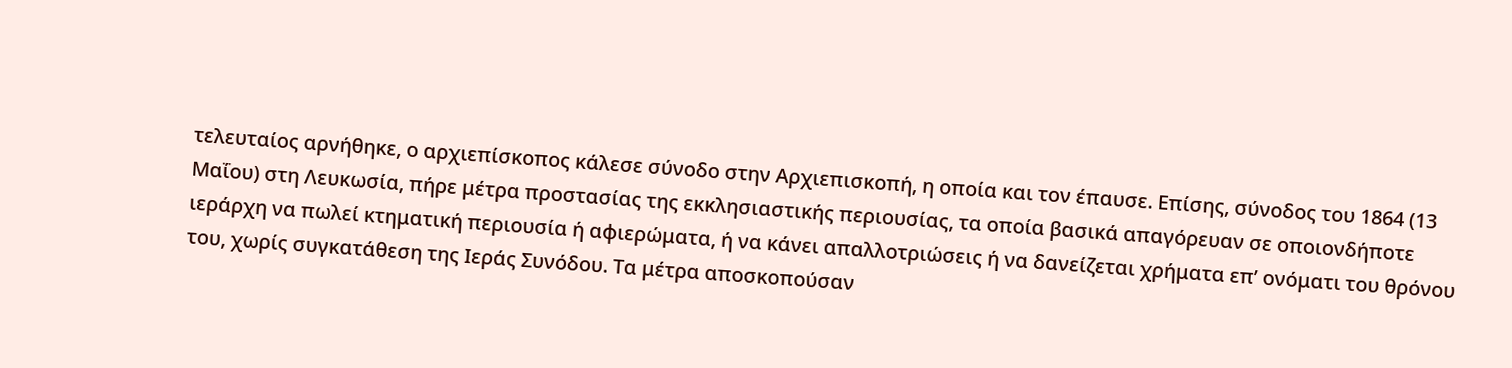τελευταίος αρνήθηκε, ο αρχιεπίσκοπος κάλεσε σύνοδο στην Αρχιεπισκοπή, η οποία και τον έπαυσε. Επίσης, σύνοδος του 1864 (13 Μαΐου) στη Λευκωσία, πήρε μέτρα προστασίας της εκκλησιαστικής περιουσίας, τα οποία βασικά απαγόρευαν σε οποιονδήποτε ιεράρχη να πωλεί κτηματική περιουσία ή αφιερώματα, ή να κάνει απαλλοτριώσεις ή να δανείζεται χρήματα επ’ ονόματι του θρόνου του, χωρίς συγκατάθεση της Ιεράς Συνόδου. Τα μέτρα αποσκοπούσαν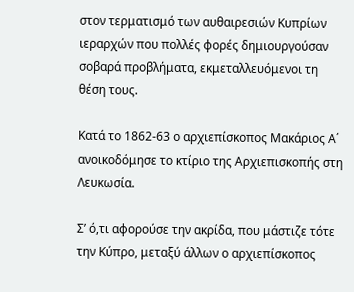στον τερματισμό των αυθαιρεσιών Κυπρίων ιεραρχών που πολλές φορές δημιουργούσαν σοβαρά προβλήματα, εκμεταλλευόμενοι τη θέση τους.

Κατά το 1862-63 ο αρχιεπίσκοπος Μακάριος Α΄ ανοικοδόμησε το κτίριο της Αρχιεπισκοπής στη Λευκωσία.

Σ’ ό,τι αφορούσε την ακρίδα, που μάστιζε τότε την Κύπρο, μεταξύ άλλων ο αρχιεπίσκοπος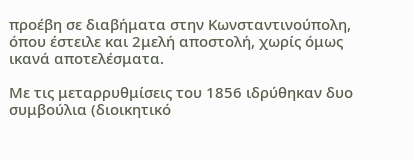προέβη σε διαβήματα στην Κωνσταντινούπολη, όπου έστειλε και 2μελή αποστολή, χωρίς όμως ικανά αποτελέσματα.

Με τις μεταρρυθμίσεις του 1856 ιδρύθηκαν δυο συμβούλια (διοικητικό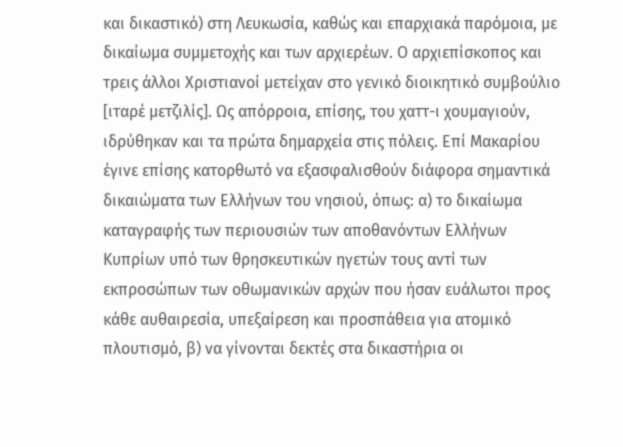και δικαστικό) στη Λευκωσία, καθώς και επαρχιακά παρόμοια, με δικαίωμα συμμετοχής και των αρχιερέων. Ο αρχιεπίσκοπος και τρεις άλλοι Χριστιανοί μετείχαν στο γενικό διοικητικό συμβούλιο [ιταρέ μετζιλίς]. Ως απόρροια, επίσης, του χαττ-ι χουμαγιούν, ιδρύθηκαν και τα πρώτα δημαρχεία στις πόλεις. Επί Μακαρίου έγινε επίσης κατορθωτό να εξασφαλισθούν διάφορα σημαντικά δικαιώματα των Ελλήνων του νησιού, όπως: α) το δικαίωμα καταγραφής των περιουσιών των αποθανόντων Ελλήνων Κυπρίων υπό των θρησκευτικών ηγετών τους αντί των εκπροσώπων των οθωμανικών αρχών που ήσαν ευάλωτοι προς κάθε αυθαιρεσία, υπεξαίρεση και προσπάθεια για ατομικό πλουτισμό, β) να γίνονται δεκτές στα δικαστήρια οι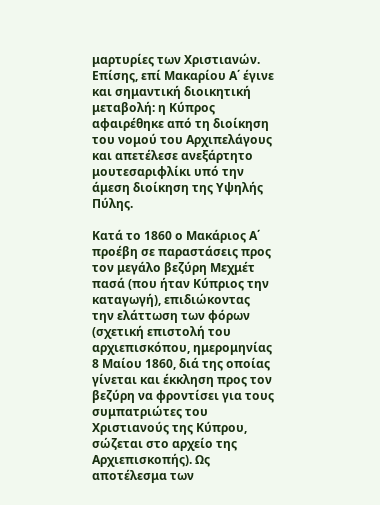μαρτυρίες των Χριστιανών. Επίσης, επί Μακαρίου Α΄ έγινε και σημαντική διοικητική μεταβολή: η Κύπρος αφαιρέθηκε από τη διοίκηση του νομού του Αρχιπελάγους και απετέλεσε ανεξάρτητο μουτεσαριφλίκι υπό την άμεση διοίκηση της Υψηλής Πύλης.

Κατά το 1860 ο Μακάριος Α΄ προέβη σε παραστάσεις προς τον μεγάλο βεζύρη Μεχμέτ πασά (που ήταν Κύπριος την καταγωγή), επιδιώκοντας την ελάττωση των φόρων (σχετική επιστολή του αρχιεπισκόπου, ημερομηνίας 8 Μαίου 1860, διά της οποίας γίνεται και έκκληση προς τον βεζύρη να φροντίσει για τους συμπατριώτες του Χριστιανούς της Κύπρου, σώζεται στο αρχείο της Αρχιεπισκοπής). Ως αποτέλεσμα των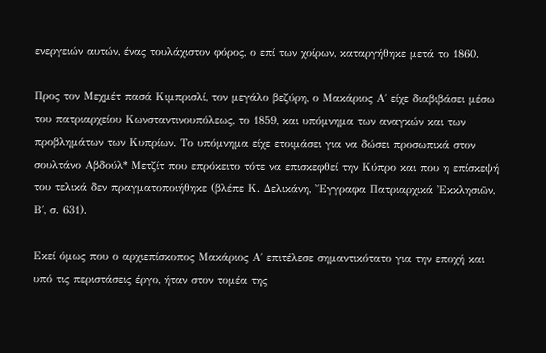ενεργειών αυτών, ένας τουλάχιστον φόρος, ο επί των χοίρων, καταργήθηκε μετά το 1860.

Προς τον Μεχμέτ πασά Κιμπρισλί, τον μεγάλο βεζύρη, ο Μακάριος Α΄ είχε διαβιβάσει μέσω του πατριαρχείου Κωνσταντινουπόλεως, το 1859, και υπόμνημα των αναγκών και των προβλημάτων των Κυπρίων. Το υπόμνημα είχε ετοιμάσει για να δώσει προσωπικά στον σουλτάνο Αβδούλ* Μετζίτ που επρόκειτο τότε να επισκεφθεί την Κύπρο και που η επίσκεψή του τελικά δεν πραγματοποιήθηκε (βλέπε Κ. Δελικάνη, Ἔγγραφα Πατριαρχικά Ἐκκλησιῶν, Β΄, σ. 631).

Εκεί όμως που ο αρχιεπίσκοπος Μακάριος Α΄ επιτέλεσε σημαντικότατο για την εποχή και υπό τις περιστάσεις έργο, ήταν στον τομέα της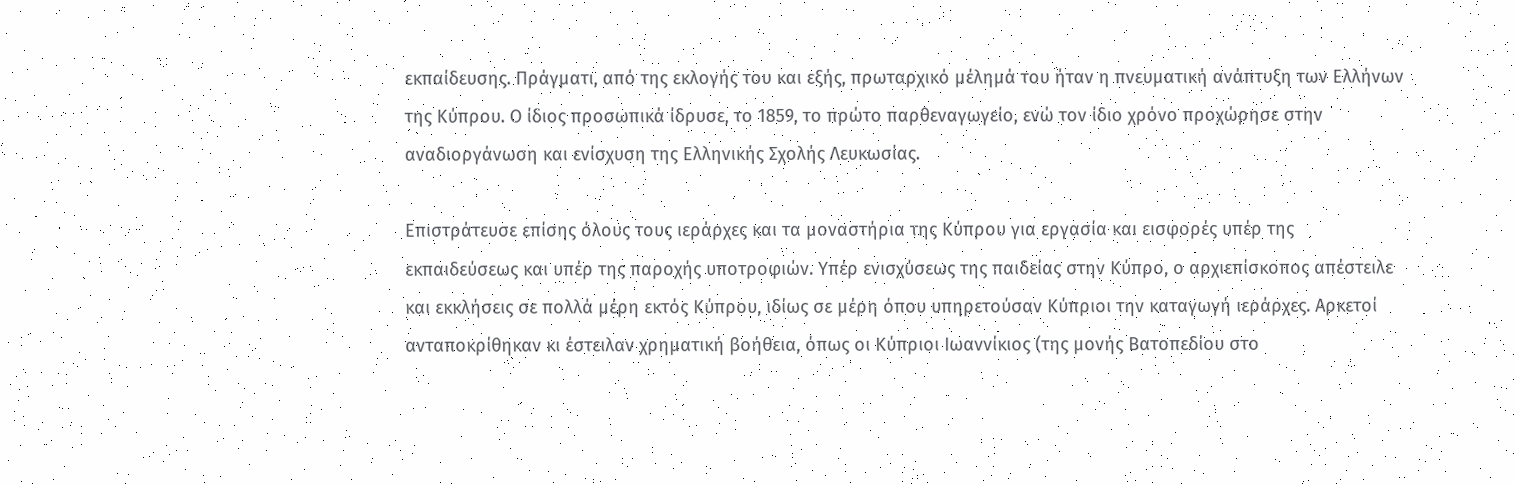εκπαίδευσης. Πράγματι, από της εκλογής του και εξής, πρωταρχικό μέλημά του ήταν η πνευματική ανάπτυξη των Ελλήνων της Κύπρου. Ο ίδιος προσωπικά ίδρυσε, το 1859, το πρώτο παρθεναγωγείο, ενώ τον ίδιο χρόνο προχώρησε στην αναδιοργάνωση και ενίσχυση της Ελληνικής Σχολής Λευκωσίας.

Επιστράτευσε επίσης όλους τους ιεράρχες και τα μοναστήρια της Κύπρου για εργασία και εισφορές υπέρ της εκπαιδεύσεως και υπέρ της παροχής υποτροφιών. Υπέρ ενισχύσεως της παιδείας στην Κύπρο, ο αρχιεπίσκοπος απέστειλε και εκκλήσεις σε πολλά μέρη εκτός Κύπρου, ιδίως σε μέρη όπου υπηρετούσαν Κύπριοι την καταγωγή ιεράρχες. Αρκετοί ανταποκρίθηκαν κι έστειλαν χρηματική βοήθεια, όπως οι Κύπριοι Ιωαννίκιος (της μονής Βατοπεδίου στο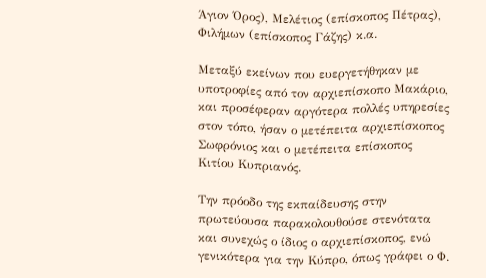Άγιον Όρος), Μελέτιος (επίσκοπος Πέτρας), Φιλήμων (επίσκοπος Γάζης) κ.α.

Μεταξύ εκείνων που ευεργετήθηκαν με υποτροφίες από τον αρχιεπίσκοπο Μακάριο, και προσέφεραν αργότερα πολλές υπηρεσίες στον τόπο, ήσαν ο μετέπειτα αρχιεπίσκοπος Σωφρόνιος και ο μετέπειτα επίσκοπος Κιτίου Κυπριανός.

Την πρόοδο της εκπαίδευσης στην πρωτεύουσα παρακολουθούσε στενότατα και συνεχώς ο ίδιος ο αρχιεπίσκοπος, ενώ γενικότερα για την Κύπρο, όπως γράφει ο Φ.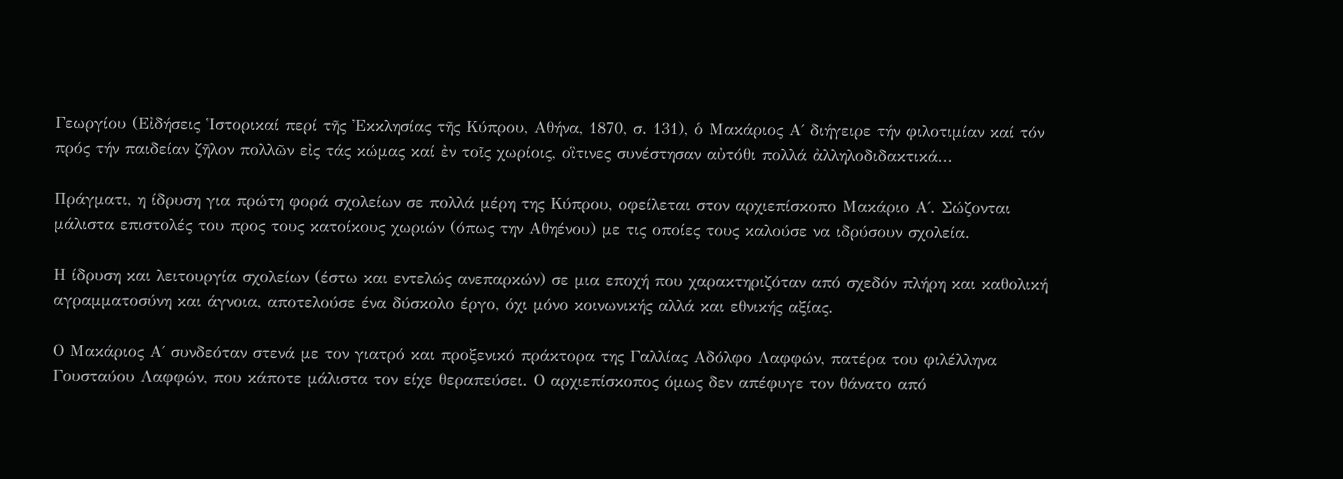Γεωργίου (Εἰδήσεις Ἱστορικαί περί τῆς Ἐκκλησίας τῆς Κύπρου, Αθήνα, 1870, σ. 131), ὁ Μακάριος Α΄ διήγειρε τήν φιλοτιμίαν καί τόν πρός τήν παιδείαν ζῆλον πολλῶν εἰς τάς κώμας καί ἐν τοῖς χωρίοις, οἳτινες συνέστησαν αὐτόθι πολλά ἀλληλοδιδακτικά...

Πράγματι, η ίδρυση για πρώτη φορά σχολείων σε πολλά μέρη της Κύπρου, οφείλεται στον αρχιεπίσκοπο Μακάριο Α΄. Σώζονται μάλιστα επιστολές του προς τους κατοίκους χωριών (όπως την Αθηένου) με τις οποίες τους καλούσε να ιδρύσουν σχολεία.

Η ίδρυση και λειτουργία σχολείων (έστω και εντελώς ανεπαρκών) σε μια εποχή που χαρακτηριζόταν από σχεδόν πλήρη και καθολική αγραμματοσύνη και άγνοια, αποτελούσε ένα δύσκολο έργο, όχι μόνο κοινωνικής αλλά και εθνικής αξίας.

Ο Μακάριος Α΄ συνδεόταν στενά με τον γιατρό και προξενικό πράκτορα της Γαλλίας Αδόλφο Λαφφών, πατέρα του φιλέλληνα Γουσταύου Λαφφών, που κάποτε μάλιστα τον είχε θεραπεύσει. Ο αρχιεπίσκοπος όμως δεν απέφυγε τον θάνατο από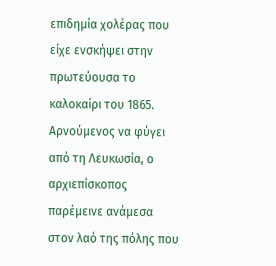επιδημία χολέρας που είχε ενσκήψει στην πρωτεύουσα το καλοκαίρι του 1865. Αρνούμενος να φύγει από τη Λευκωσία, ο αρχιεπίσκοπος παρέμεινε ανάμεσα στον λαό της πόλης που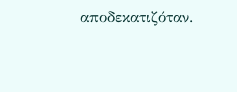αποδεκατιζόταν.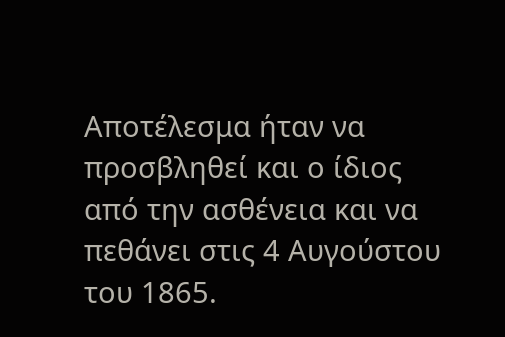Αποτέλεσμα ήταν να προσβληθεί και ο ίδιος από την ασθένεια και να πεθάνει στις 4 Αυγούστου του 1865.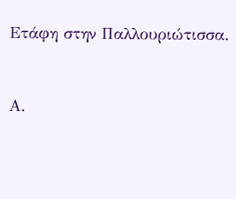Ετάφη στην Παλλουριώτισσα.


Α.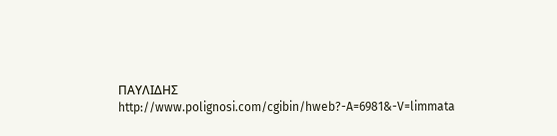ΠΑΥΛΙΔΗΣ
http://www.polignosi.com/cgibin/hweb?-A=6981&-V=limmata